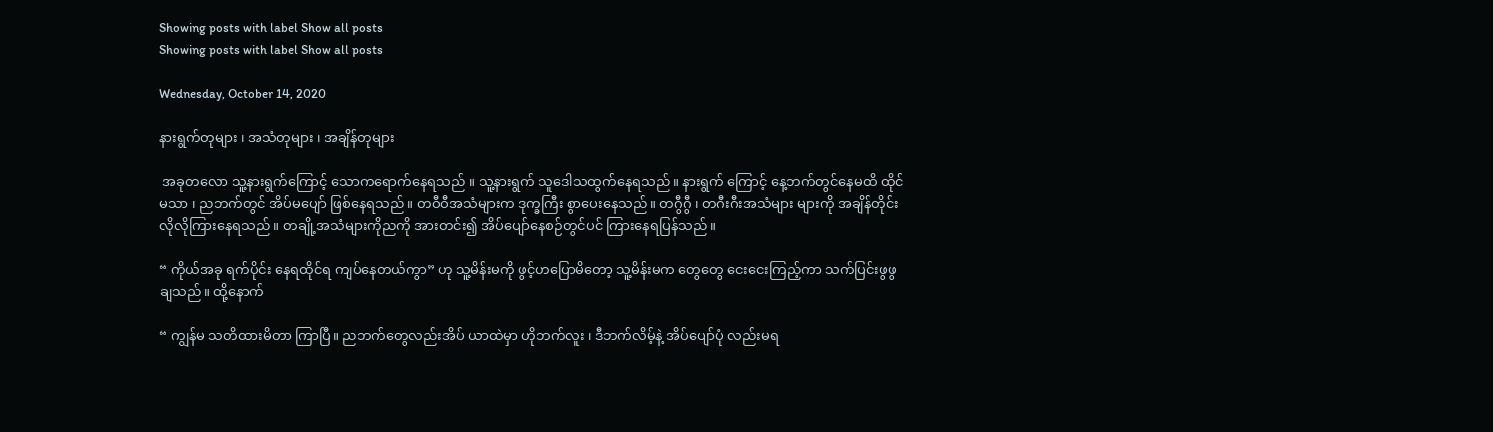Showing posts with label Show all posts
Showing posts with label Show all posts

Wednesday, October 14, 2020

နားရွက်တုများ ၊ အသံတုများ ၊ အချိန်တုများ

 အခုတလော သူ့နားရွက်ကြောင့် သောကရောက်နေရသည် ။ သူ့နားရွက် သူဒေါသထွက်နေရသည်။ နားရွက် ကြောင့် နေ့ဘက်တွင်နေမထိ ထိုင်မသာ ၊ ညဘက်တွင် အိပ်မပျော် ဖြစ်နေရသည်။ တဝီဝီအသံများက ဒုက္ခကြီး စွာပေးနေသည်။ တဂွီဂွီ ၊ တဂီးဂီးအသံများ များကို အချိန်တိုင်းလိုလိုကြားနေရသည်။ တချို့အသံများကိုညကို အားတင်း၍ အိပ်ပျော်နေစဉ်တွင်ပင် ကြားနေရပြန်သည်။

“ ကိုယ်အခု ရက်ပိုင်း နေရထိုင်ရ ကျပ်နေတယ်ကွာ” ဟု သူ့မိန်းမကို ဖွင့်ဟပြောမိတော့ သူ့မိန်းမက တွေတွေ ငေးငေးကြည့်ကာ သက်ပြင်းဖွဖွချသည်။ ထို့နောက်

“ ကျွန်မ သတိထားမိတာ ကြာပြီ။ ညဘက်တွေလည်းအိပ် ယာထဲမှာ ဟိုဘက်လူး ၊ ဒီဘက်လိမ့်နဲ့ အိပ်ပျော်ပုံ လည်းမရ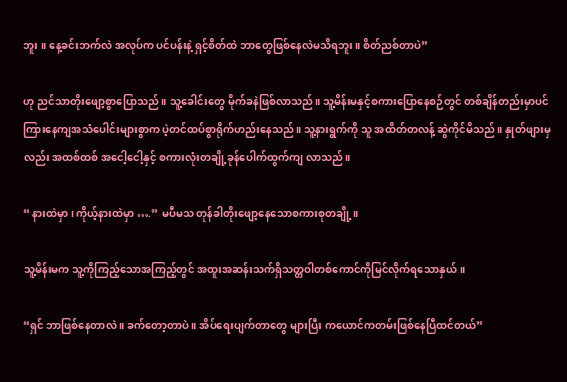ဘူး ။ နေ့ခင်းဘက်လဲ အလုပ်က ပင်ပန်းနဲ့ ရှင့်စိတ်ထဲ ဘာတွေဖြစ်နေလဲမသိရဘူး။ စိတ်ညစ်တာပဲ”

ဟု ညင်သာတိုးဖျော့စွာပြောသည်။ သူ့ခေါင်းတွေ မိုက်ခနဲဖြစ်လာသည်။ သူ့မိန်းမနှင့်စကားပြောနေစဉ်တွင် တစ်ချိန်တည်းမှာပင်  ကြားနေကျအသံပေါင်းများစွာက ပဲ့တင်ထပ်စွာရိုက်ဟည်းနေသည်။ သူ့နားရွက်ကို သူ အထိတ်တလန့် ဆွဲကိုင်မိသည်။ နှုတ်ဖျားမှလည်း အထစ်ထစ် အငေါ့ငေါ့နှင့် စကားလုံးတချို့ခုန်ပေါက်ထွက်ကျ လာသည်။

“ နားထဲမှာ ၊ ကိုယ့်နားထဲမှာ ….” မပီမသ တုန်ခါတိုးဖျော့နေသောစကားစုတချို့။

သူ့မိန်းမက သူ့ကိုကြည့်သောအကြည့်တွင် အထူးအဆန်းသက်ရှိသတ္တဝါတစ်ကောင်ကိုမြင်လိုက်ရသောနှယ်။

“ရှင် ဘာဖြစ်နေတာလဲ ။ ခက်တော့တာပဲ ။ အိပ်ရေးပျက်တာတွေ များပြီး ကယောင်ကတမ်းဖြစ်နေပြီထင်တယ်”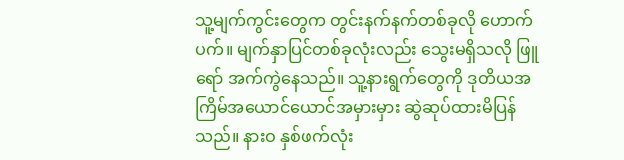သူ့မျက်ကွင်းတွေက တွင်းနက်နက်တစ်ခုလို ဟောက်ပက်။ မျက်နှာပြင်တစ်ခုလုံးလည်း သွေးမရှိသလို ဖြူရော် အက်ကွဲနေသည်။ သူ့နားရွက်တွေကို ဒုတိယအကြိမ်အယောင်ယောင်အမှားမှား ဆွဲဆုပ်ထားမိပြန်သည်။ နားဝ နှစ်ဖက်လုံး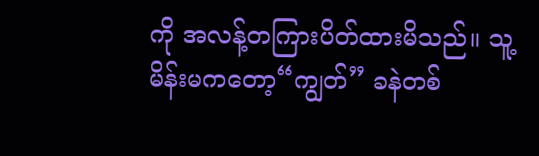ကို အလန့်တကြားပိတ်ထားမိသည်။ သူ့မိန်းမကတော့“ကျွတ်” ခနဲတစ်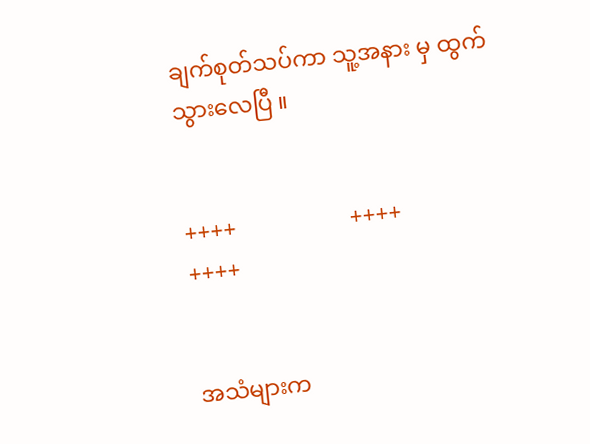ချက်စုတ်သပ်ကာ သူ့အနား မှ ထွက်သွားလေပြီ ။


++++                    ++++                                   ++++


အသံများက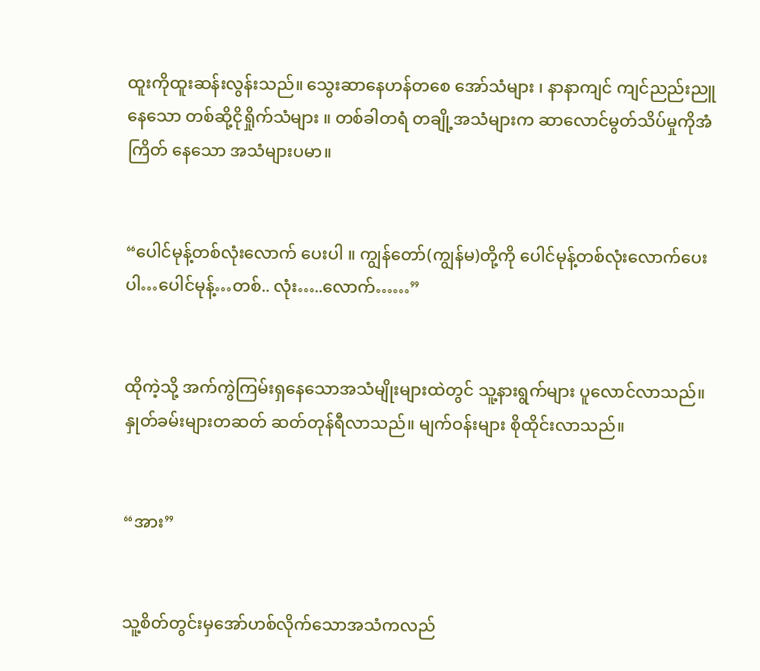ထူးကိုထူးဆန်းလွန်းသည်။ သွေးဆာနေဟန်တစေ အော်သံများ ၊ နာနာကျင် ကျင်ညည်းညူနေသော တစ်ဆို့ငိုရှိုက်သံများ ။ တစ်ခါတရံ တချို့အသံများက ဆာလောင်မွတ်သိပ်မှုကိုအံကြိတ် နေသော အသံများပမာ။


“ပေါင်မုန့်တစ်လုံးလောက် ပေးပါ ။ ကျွန်တော်(ကျွန်မ)တို့ကို ပေါင်မုန့်တစ်လုံးလောက်ပေးပါ…ပေါင်မုန့်…တစ်.. လုံး…..လောက်……”


ထိုကဲ့သို့ အက်ကွဲကြမ်းရှနေသောအသံမျိုးများထဲတွင် သူ့နားရွက်များ ပူလောင်လာသည်။နှုတ်ခမ်းများတဆတ် ဆတ်တုန်ရီလာသည်။ မျက်ဝန်းများ စိုထိုင်းလာသည်။


“အား”


သူ့စိတ်တွင်းမှအော်ဟစ်လိုက်သောအသံကလည်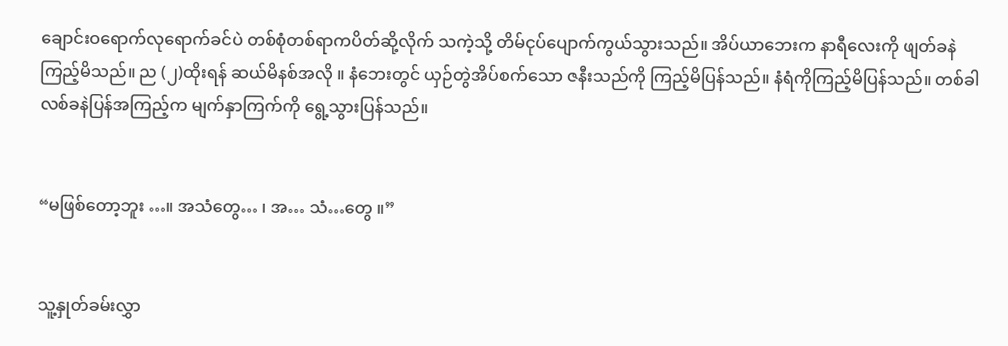ချောင်းဝရောက်လုရောက်ခင်ပဲ တစ်စုံတစ်ရာကပိတ်ဆို့လိုက် သကဲ့သို့ တိမ်ငုပ်ပျောက်ကွယ်သွားသည်။ အိပ်ယာဘေးက နာရီလေးကို ဖျတ်ခနဲ ကြည့်မိသည်။ ည (၂)ထိုးရန် ဆယ်မိနစ်အလို ။ နံဘေးတွင် ယှဉ်တွဲအိပ်စက်သော ဇနီးသည်ကို ကြည့်မိပြန်သည်။ နံရံကိုကြည့်မိပြန်သည်။ တစ်ခါ လစ်ခနဲပြန်အကြည့်က မျက်နှာကြက်ကို ရွေ့သွားပြန်သည်။


“မဖြစ်တော့ဘူး …။ အသံတွေ… ၊ အ… သံ…တွေ ။”


သူ့နှုတ်ခမ်းလွှာ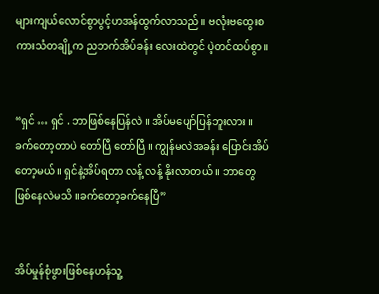များကျယ်လောင်စွာပွင့်ဟအန်ထွက်လာသည်။ ဗလုံးဗထွေးစကားသံတချို့က ညဘက်အိပ်ခန်း လေးထဲတွင် ပဲ့တင်ထပ်စွာ။


“ရှင် … ရှင် . ဘာဖြစ်နေပြန်လဲ ။ အိပ်မပျော်ပြန်ဘူးလား ။ ခက်တော့တာပဲ တော်ပြီ တော်ပြီ ။ ကျွန်မလဲအခန်း ပြောင်းအိပ်တော့မယ်။ ရှင်နဲ့အိပ်ရတာ လန့် လန့် နိုးလာတယ် ။ ဘာတွေဖြစ်နေလဲမသိ ။ခက်တော့ခက်နေပြီ”


အိပ်မှုန်စုံဖွားဖြစ်နေဟန်သူ့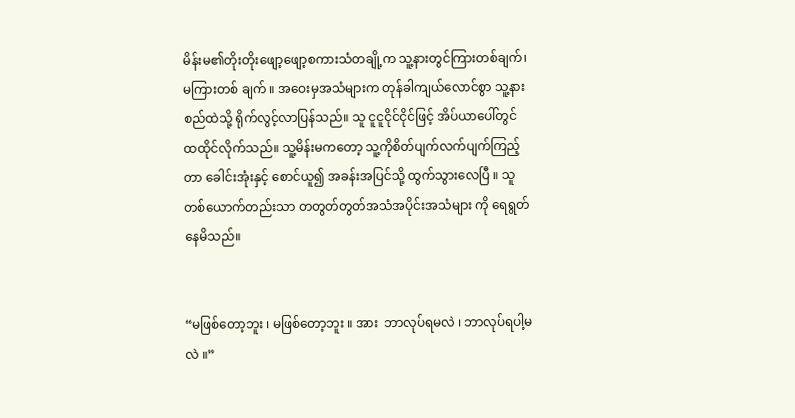မိန်းမ၏တိုးတိုးဖျော့ဖျော့စကားသံတချို့က သူ့နားတွင်ကြားတစ်ချက်၊မကြားတစ် ချက် ။ အဝေးမှအသံများက တုန်ခါကျယ်လောင်စွာ သူ့နားစည်ထဲသို့ ရိုက်လွင့်လာပြန်သည်။ သူ ငူငူငိုင်ငိုင်ဖြင့် အိပ်ယာပေါ်တွင် ထထိုင်လိုက်သည်။ သူ့မိန်းမကတော့ သူ့ကိုစိတ်ပျက်လက်ပျက်ကြည့်တာ ခေါင်းအုံးနှင့် စောင်ယူ၍ အခန်းအပြင်သို့ ထွက်သွားလေပြီ ။ သူတစ်ယောက်တည်းသာ တတွတ်တွတ်အသံအပိုင်းအသံများ ကို ရေရွတ်နေမိသည်။


“မဖြစ်တော့ဘူး ၊ မဖြစ်တော့ဘူး ။ အား  ဘာလုပ်ရမလဲ ၊ ဘာလုပ်ရပါ့မလဲ ။”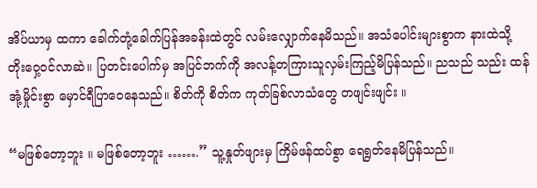အိပ်ယာမှ ထကာ ခေါက်တုံ့ခေါက်ပြန်အခန်းထဲတွင် လမ်းလျှောက်နေမိသည်။ အသံပေါင်းများစွာက နားထဲသို့ တိုးဝှေ့ဝင်လာဆဲ။ ပြတင်းပေါက်မှ အပြင်ဘက်ကို အလန့်တကြားသူလှမ်းကြည့်မိပြန်သည်။ ညသည် သည်း ထန်အုံ့မှိုင်းစွာ မှောင်ရီပြာဝေနေသည်။ စိတ်ကို စိတ်က ကုတ်ခြစ်လာသံတွေ တဖျင်းဖျင်း ။

“မဖြစ်တော့ဘူး ။ မဖြစ်တော့ဘူး …….” သူ့နှုတ်ဖျားမှ ကြိမ်ဖန်ထပ်စွာ ရေရွတ်နေမိပြန်သည်။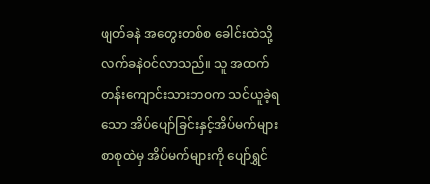ဖျတ်ခနဲ အတွေးတစ်စ ခေါင်းထဲသို့ လက်ခနဲဝင်လာသည်။ သူ အထက်တန်းကျောင်းသားဘဝက သင်ယူခဲ့ရ သော အိပ်ပျော်ခြင်းနှင့်အိပ်မက်များ စာစုထဲမှ အိပ်မက်များကို ပျော်ရွှင်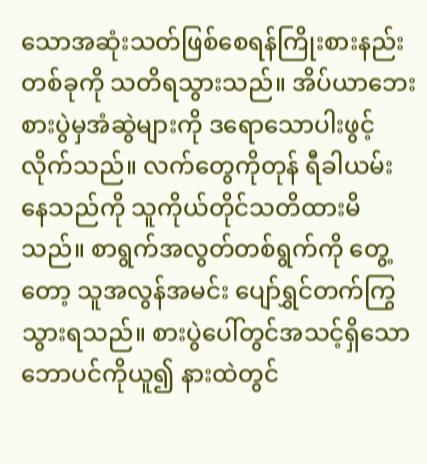သောအဆုံးသတ်ဖြစ်စေရန်ကြိုးစားနည်း တစ်ခုကို သတိရသွားသည်။ အိပ်ယာဘေး စားပွဲမှအံဆွဲများကို ဒရောသောပါးဖွင့်လိုက်သည်။ လက်တွေကိုတုန် ရီခါယမ်းနေသည်ကို သူကိုယ်တိုင်သတိထားမိသည်။ စာရွက်အလွတ်တစ်ရွက်ကို တွေ့တော့ သူအလွန်အမင်း ပျော်ရွှင်တက်ကြွသွားရသည်။ စားပွဲပေါ်တွင်အသင့်ရှိသော ဘောပင်ကိုယူ၍ နားထဲတွင်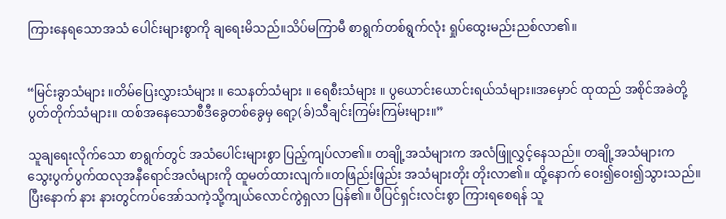ကြားနေရသောအသံ ပေါင်းများစွာကို ချရေးမိသည်။သိပ်မကြာမီ စာရွက်တစ်ရွက်လုံး ရှုပ်ထွေးမည်းညစ်လာ၏။


“မြင်းခွာသံများ ။တိမ်ပြေးလွှားသံများ ။ သေနတ်သံများ ။ ရေစီးသံများ ။ ပွယောင်းယောင်းရယ်သံများ။အမှောင် ထုထည် အစိုင်အခဲတို့ပွတ်တိုက်သံများ။ ထစ်အနေသောစီဒီခွေတစ်ခွေမှ ရော့(ခ်)သီချင်းကြမ်းကြမ်းများ။”

သူချရေးလိုက်သော စာရွက်တွင် အသံပေါင်းများစွာ ပြည့်ကျပ်လာ၏။ တချို့အသံများက အလံဖြူလွှင့်နေသည်။ တချို့အသံများက သွေးပွက်ပွက်ထလုအနီရောင်အလံများကို ထူမတ်ထားလျက်။တဖြည်းဖြည်း အသံများတိုး တိုးလာ၏။ ထို့နောက် ဝေး၍ဝေး၍သွားသည်။ ပြီးနောက် နား နားတွင်ကပ်အော်သကဲ့သို့ကျယ်လောင်ကွဲရှလာ ပြန်၏။ ပီပြင်ရှင်းလင်းစွာ ကြားရစေရန် သူ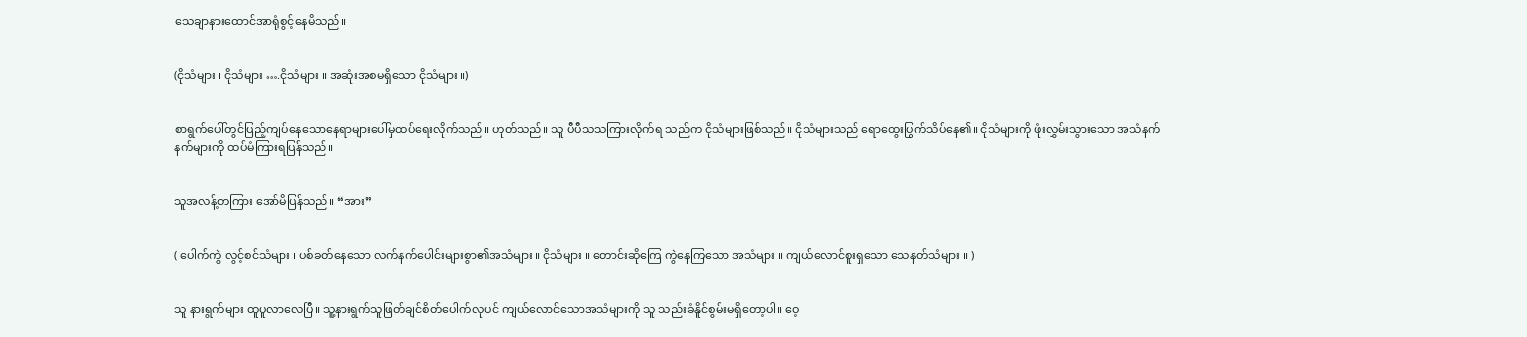သေချာနားထောင်အာရုံစွင့်နေမိသည်။


(ငိုသံများ ၊ ငိုသံများ ….ငိုသံများ ။ အဆုံးအစမရှိသော ငိုသံများ ။)


စာရွက်ပေါ်တွင်ပြည့်ကျပ်နေသောနေရာများပေါ်မှထပ်ရေးလိုက်သည်။ ဟုတ်သည်။ သူ ပီပီသသကြားလိုက်ရ သည်က ငိုသံများဖြစ်သည်။ ငိုသံများသည် ရောထွေးပြွက်သိပ်နေ၏။ ငိုသံများကို ဖုံးလွှမ်းသွားသော အသံနက် နက်များကို ထပ်မံကြားရပြန်သည်။


သူအလန့်တကြား အော်မိပြန်သည်။ “အား”


( ပေါက်ကွဲ လွင့်စင်သံများ ၊ ပစ်ခတ်နေသော လက်နက်ပေါင်းများစွာ၏အသံများ ။ ငိုသံများ ။ တောင်းဆိုကြေ ကွဲနေကြသော အသံများ ။ ကျယ်လောင်စူးရှသော သေနတ်သံများ ။ )


သူ နားရွက်များ ထူပူလာလေပြီ။ သူ့နားရွက်သူဖြတ်ချင်စိတ်ပေါက်လုပင် ကျယ်လောင်သောအသံများကို သူ သည်းခံနိူင်စွမ်းမရှိတော့ပါ။ ဝေ့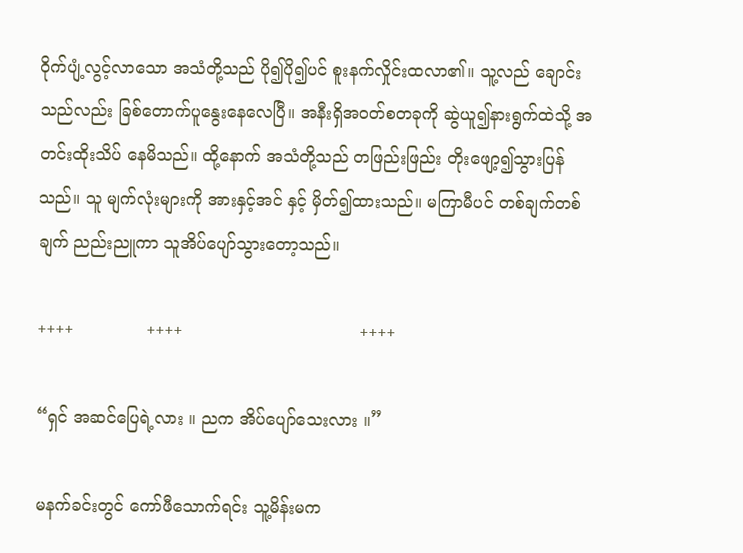ဝိုက်ပျံ့လွင့်လာသော အသံတို့သည် ပို၍ပို၍ပင် စူးနက်လှိုင်းထလာ၏။ သူ့လည် ချောင်းသည်လည်း ခြစ်တောက်ပူနွေးနေလေပြီ။ အနီးရှိအဝတ်စတခုကို ဆွဲယူ၍နားရွက်ထဲသို့ အတင်းထိုးသိပ် နေမိသည်။ ထို့နောက် အသံတို့သည် တဖြည်းဖြည်း တိုးဖျော့၍သွားပြန်သည်။ သူ မျက်လုံးများကို အားနှင့်အင် နှင့် မှိတ်၍ထားသည်။ မကြာမီပင် တစ်ချက်တစ်ချက် ညည်းညူကာ သူအိပ်ပျော်သွားတော့သည်။

++++              ++++                                  ++++

“ရှင် အဆင်ပြေရဲ့လား ။ ညက အိပ်ပျော်သေးလား ။”

မနက်ခင်းတွင် ကော်ဖီသောက်ရင်း သူ့မိန်းမက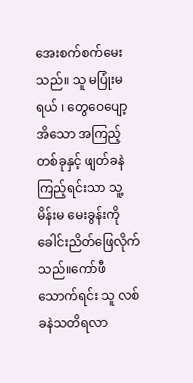အေးစက်စက်မေးသည်။ သူ မပြုံးမရယ် ၊ တွေဝေပျော့အိသော အကြည့်တစ်ခုနှင့် ဖျတ်ခနဲကြည့်ရင်းသာ သူ့မိန်းမ မေးခွန်းကို ခေါင်းညိတ်ဖြေလိုက်သည်။ကော်ဖီသောက်ရင်း သူ လစ်ခနဲသတိရလာ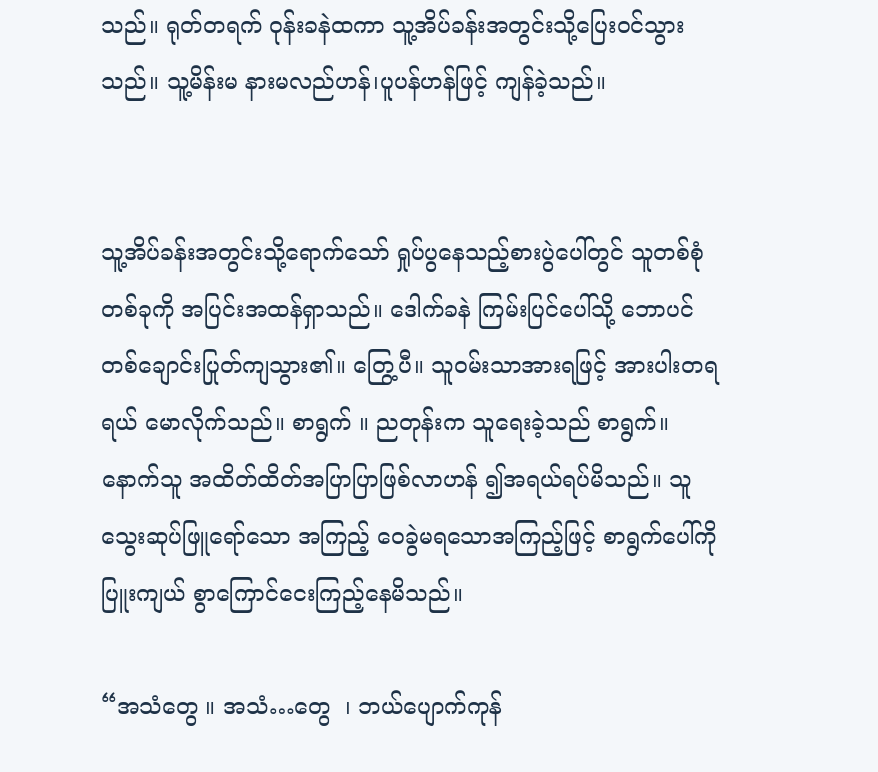သည်။ ရုတ်တရက် ဝုန်းခနဲထကာ သူ့အိပ်ခန်းအတွင်းသို့ပြေးဝင်သွားသည်။ သူ့မိန်းမ နားမလည်ဟန်၊ပူပန်ဟန်ဖြင့် ကျန်ခဲ့သည်။


သူ့အိပ်ခန်းအတွင်းသို့ရောက်သော် ရှုပ်ပွနေသည့်စားပွဲပေါ်တွင် သူတစ်စုံတစ်ခုကို အပြင်းအထန်ရှာသည်။ ဒေါက်ခနဲ ကြမ်းပြင်ပေါ်သို့ ဘောပင်တစ်ချောင်းပြုတ်ကျသွား၏။ တြွေ့ပီ။ သူဝမ်းသာအားရဖြင့် အားပါးတရရယ် မောလိုက်သည်။ စာရွက် ။ ညတုန်းက သူရေးခဲ့သည် စာရွက်။ နောက်သူ အထိတ်ထိတ်အပြာပြာဖြစ်လာဟန် ၍အရယ်ရပ်မိသည်။ သူ သွေးဆုပ်ဖြူရော်သော အကြည့် ဝေခွဲမရသောအကြည့်ဖြင့် စာရွက်ပေါ်ကို ပြူးကျယ် စွာကြောင်ငေးကြည့်နေမိသည်။

“အသံတွေ ။ အသံ…တွေ  ၊ ဘယ်ပျောက်ကုန်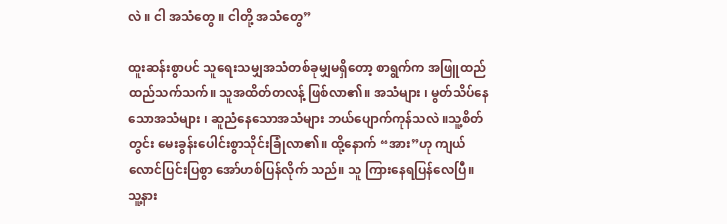လဲ ။ ငါ အသံတွေ ။ ငါတို့ အသံတွေ”

ထူးဆန်းစွာပင် သူရေးသမျှအသံတစ်ခုမျှမရှိတော့ စာရွက်က အဖြူထည်ထည်သက်သက်။ သူအထိတ်တလန့် ဖြစ်လာ၏။ အသံများ ၊ မွတ်သိပ်နေသောအသံများ ၊ ဆူညံနေသောအသံများ ဘယ်ပျောက်ကုန်သလဲ ။သူ့စိတ် တွင်း မေးခွန်းပေါင်းစွာသိုင်းခြုံလာ၏။ ထို့နောက် “အား”ဟု ကျယ်လောင်ပြင်းပြစွာ အော်ဟစ်ပြန်လိုက် သည်။ သူ ကြားနေရပြန်လေပြီ။ သူ့နား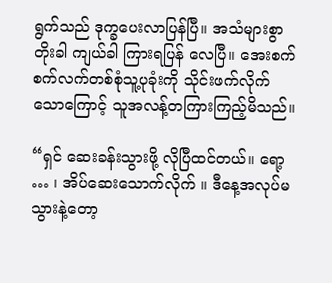ရွက်သည် ဒုက္ခပေးလာပြန်ပြီ။ အသံများစွာ တိုးခါ ကျယ်ခါ ကြားရပြန် လေပြီ။ အေးစက်စက်လက်တစ်စုံသူ့ပုခုံးကို သိုင်းဖက်လိုက်သောကြောင့် သူအလန့်တကြားကြည့်မိသည်။

“ရှင် ဆေးခန်းသွားဖို့ လိုပြီထင်တယ်။ ရော့ … ၊ အိပ်ဆေးသောက်လိုက် ။ ဒီနေ့အလုပ်မသွားနဲ့တော့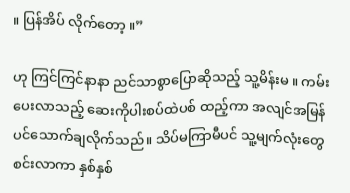။ ပြန်အိပ် လိုက်တော့ ။”

ဟု ကြင်ကြင်နာနာ ညင်သာစွာပြောဆိုသည့် သူ့မိန်းမ ။ ကမ်းပေးလာသည့် ဆေးကိုပါးစပ်ထဲပစ် ထည့်ကာ အလျင်အမြန်ပင်သောက်ချလိုက်သည်။ သိပ်မကြာမီပင် သူ့မျက်လုံးတွေစင်းလာကာ နှစ်နှစ်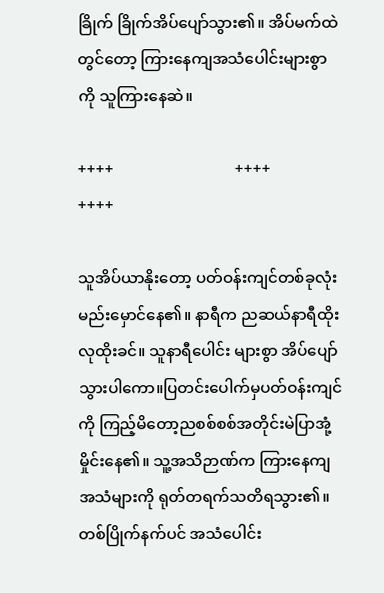ခြိုက် ခြိုက်အိပ်ပျော်သွား၏။ အိပ်မက်ထဲတွင်တော့ ကြားနေကျအသံပေါင်းများစွာကို သူကြားနေဆဲ။

++++                               ++++                                  ++++

သူအိပ်ယာနိုးတော့ ပတ်ဝန်းကျင်တစ်ခုလုံးမည်းမှောင်နေ၏။ နာရီက ညဆယ်နာရီထိုးလုထိုးခင်။ သူနာရီပေါင်း များစွာ အိပ်ပျော်သွားပါကော။ပြတင်းပေါက်မှပတ်ဝန်းကျင်ကို ကြည့်မိတော့ညစစ်စစ်အတိုင်းမဲပြာအုံ့မှိုင်းနေ၏။ သူ့အသိဉာဏ်က ကြားနေကျအသံများကို ရုတ်တရက်သတိရသွား၏။ တစ်ပြိုက်နက်ပင် အသံပေါင်း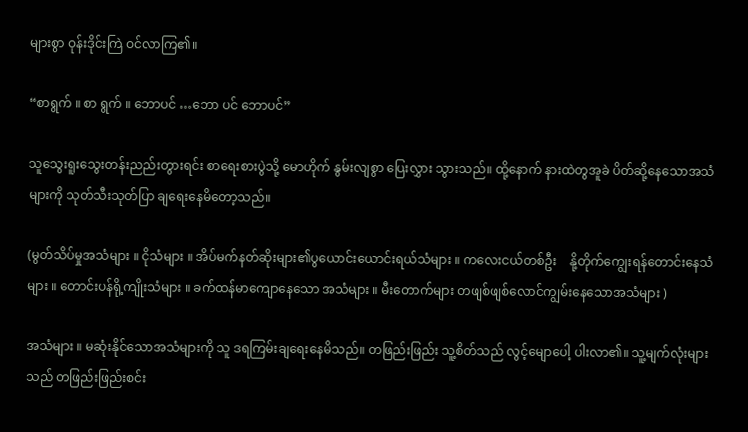များစွာ ဝုန်းဒိုင်းကြဲ ဝင်လာကြ၏။

“စာရွက် ။ စာ ရွက် ။ ဘောပင် …ဘော ပင် ဘောပင်”

သူသွေးရူးသွေးတန်းညည်းတွားရင်း စာရေးစားပွဲသို့ မောဟိုက် နွမ်းလျစွာ ပြေးလွှား သွားသည်။ ထို့နောက် နားထဲတွအူခဲ ပိတ်ဆို့နေသောအသံများကို သုတ်သီးသုတ်ပြာ ချရေးနေမိတော့သည်။

(မွတ်သိပ်မှုအသံများ ။ ငိုသံများ ။ အိပ်မက်နတ်ဆိုးများ၏ပွယောင်းယောင်းရယ်သံများ ။ ကလေးငယ်တစ်ဦး    နို့တိုက်ကျွေးရန်တောင်းနေသံများ ။ တောင်းပန်ရို့ကျိုးသံများ ။ ခက်ထန်မာကျောနေသော အသံများ ။ မီးတောက်များ တဖျစ်ဖျစ်လောင်ကျွမ်းနေသောအသံများ )

အသံများ ။ မဆုံးနိုင်သောအသံများကို သူ ဒရကြမ်းချရေးနေမိသည်။ တဖြည်းဖြည်း သူ့စိတ်သည် လွင့်မျောပေါ့ ပါးလာ၏။ သူ့မျက်လုံးများသည် တဖြည်းဖြည်းစင်း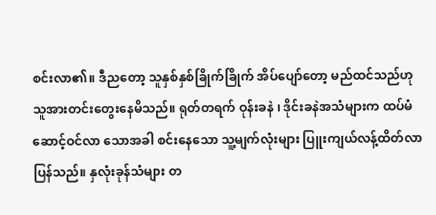စင်းလာ၏။ ဒီညတော့ သူနှစ်နှစ်ခြိုက်ခြိုက် အိပ်ပျော်တော့ မည်ထင်သည်ဟု သူအားတင်းတွေးနေမိသည်။ ရုတ်တရက် ဝုန်းခနဲ ၊ ဒိုင်းခနဲအသံများက ထပ်မံဆောင့်ဝင်လာ သောအခါ စင်းနေသော သူ့မျက်လုံးများ ပြူးကျယ်လန့်ထိတ်လာပြန်သည်။ နှလုံးခုန်သံများ တ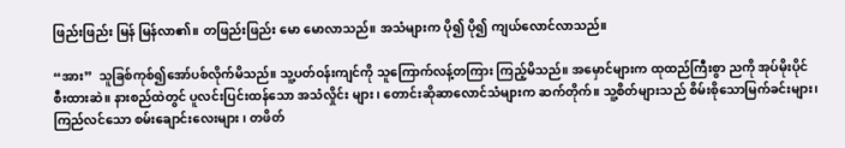ဖြည်းဖြည်း မြန် မြန်လာ၏။ တဖြည်းဖြည်း မော မောလာသည်။ အသံများက ပို၍ ပို၍ ကျယ်လောင်လာသည်။

“အား”  သူခြစ်ကုစ်၍အော်ပစ်လိုက်မိသည်။ သူ့ပတ်ဝန်းကျင်ကို သူကြောက်လန့်တကြား ကြည့်မိသည်။ အမှောင်များက ထုထည်ကြီးစွာ ညကို အုပ်မိုးပိုင်စီးထားဆဲ။ နားစည်ထဲတွင် ပူလင်းပြင်းထန်သော အသံလှိုင်း များ ၊ တောင်းဆိုဆာလောင်သံများက ဆက်တိုက်။ သူ့စိတ်များသည် စိမ်းစိုသောမြက်ခင်းများ၊ကြည်လင်သော စမ်းချောင်းလေးများ ၊ တဖိတ်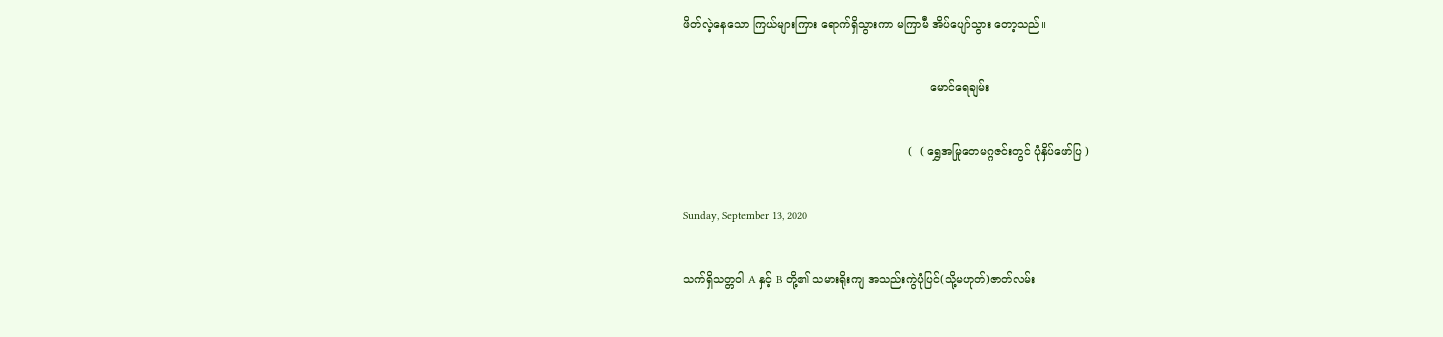ဖိတ်လဲ့နေသော ကြယ်များကြား ရောက်ရှိသွားကာ မကြာမီ အိပ်ပျော်သွား တော့သည်။

                                                                     မောင်ရေချမ်း

                                                               (  ( ရွှေအမြုတေမဂ္ဂဇင်းတွင် ပုံနှိပ်ဖော်ပြ )

Sunday, September 13, 2020

သက်ရှိသတ္တဝါ A နှင့် B တို့၏ သမားရိုးကျ အသည်းကွဲပုံပြင်(သို့မဟုတ်)ဇာတ်လမ်း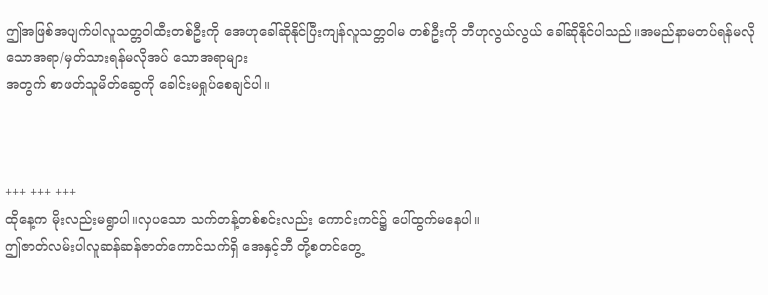ဤအဖြစ်အပျက်ပါလူသတ္တဝါထီးတစ်ဦးကို အေဟုခေါ်ဆိုနိုင်ပြီးကျန်လူသတ္တဝါမ တစ်ဦးကို ဘီဟုလွယ်လွယ် ခေါ်ဆိုနိုင်ပါသည်။အမည်နာမတပ်ရန်မလိုသောအရာ/မှတ်သားရန်မလိုအပ် သောအရာများ
အတွက် စာဖတ်သူမိတ်ဆွေကို ခေါင်းမရှုပ်စေချင်ပါ။



+++ +++ +++
ထိုနေ့က မိုးလည်းမရွာပါ။လှပသော သက်တန့်တစ်စင်းလည်း ကောင်းကင်၌ ပေါ်ထွက်မနေပါ။
ဤဇာတ်လမ်းပါလူဆန်ဆန်ဇာတ်ကောင်သက်ရှိ အေနှင့်ဘီ တို့စတင်တွေ့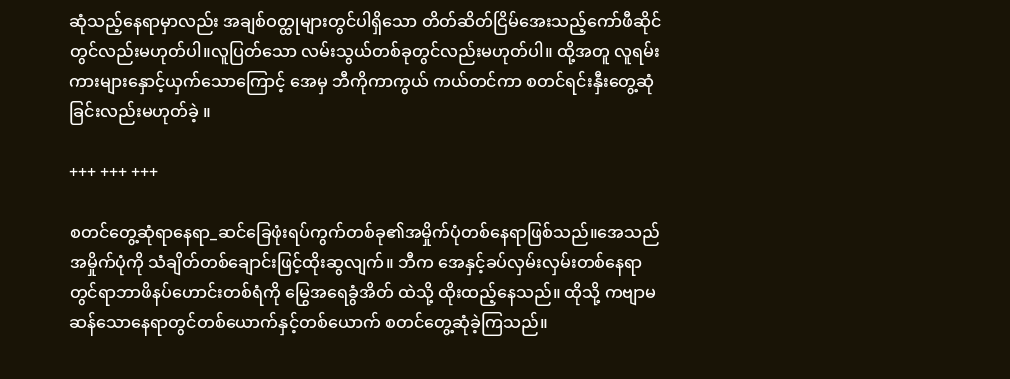ဆုံသည့်နေရာမှာလည်း အချစ်ဝတ္ထုများတွင်ပါရှိသော တိတ်ဆိတ်ငြိမ်အေးသည့်ကော်ဖီဆိုင်တွင်လည်းမဟုတ်ပါ။လူပြတ်သော လမ်းသွယ်တစ်ခုတွင်လည်းမဟုတ်ပါ။ ထို့အတူ လူရမ်းကားများနှောင့်ယှက်သောကြောင့် အေမှ ဘီကိုကာကွယ် ကယ်တင်ကာ စတင်ရင်းနှီးတွေ့ဆုံခြင်းလည်းမဟုတ်ခဲ့ ။

+++ +++ +++

စတင်တွေ့ဆုံရာနေရာ_ဆင်ခြေဖုံးရပ်ကွက်တစ်ခု၏အမှိုက်ပုံတစ်နေရာဖြစ်သည်။အေသည် အမှိုက်ပုံကို သံချိတ်တစ်ချောင်းဖြင့်ထိုးဆွလျက်။ ဘီက အေနှင့်ခပ်လှမ်းလှမ်းတစ်နေရာတွင်ရာဘာဖိနပ်ဟောင်းတစ်ရံကို မြွေအရေခွံအိတ် ထဲသို့ ထိုးထည့်နေသည်။ ထိုသို့ ကဗျာမဆန်သောနေရာတွင်တစ်ယောက်နှင့်တစ်ယောက် စတင်တွေ့ဆုံခဲ့ကြသည်။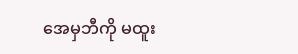အေမှဘီကို မထူး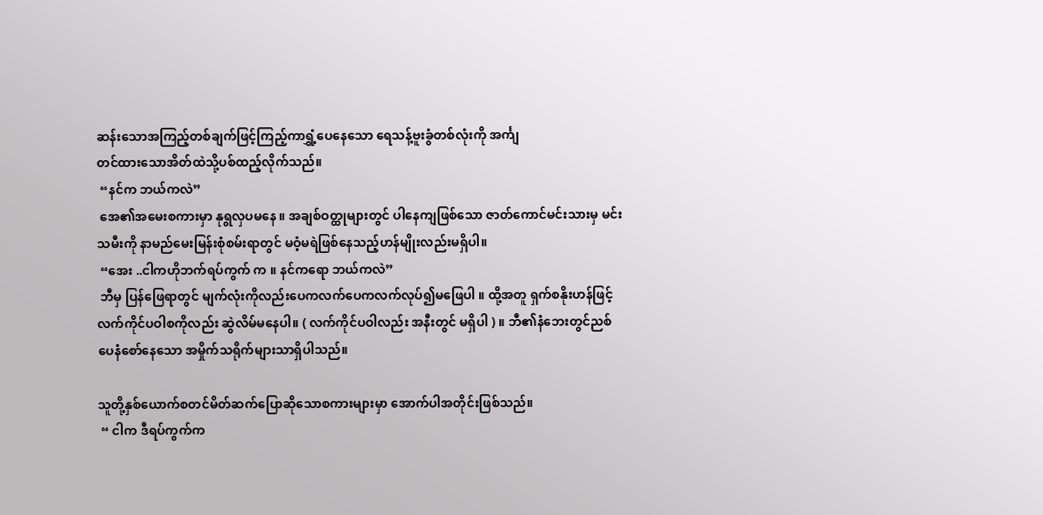ဆန်းသောအကြည့်တစ်ချက်ဖြင့်ကြည့်ကာရွှံ့ပေနေသော ရေသန့်ဗူးခွံတစ်လုံးကို အင်္ကျ
တင်ထားသောအိတ်ထဲသို့ပစ်ထည့်လိုက်သည်။
 “နင်က ဘယ်ကလဲ”
 အေ၏အမေးစကားမှာ နုရွလှပမနေ ။ အချစ်ဝတ္ထုများတွင် ပါနေကျဖြစ်သော ဇာတ်ကောင်မင်းသားမှ မင်းသမီးကို နာမည်မေးမြန်းစုံစမ်းရာတွင် မဝံ့မရဲဖြစ်နေသည့်ဟန်မျိုးလည်းမရှိပါ။
 “အေး ..ငါကဟိုဘက်ရပ်ကွက် က ။ နင်ကရော ဘယ်ကလဲ”
 ဘီမှ ပြန်ဖြေရာတွင် မျက်လုံးကိုလည်းပေကလက်ပေကလက်လုပ်၍မဖြေပါ ။ ထို့အတူ ရှက်စနိုးဟန်ဖြင့်လက်ကိုင်ပဝါစကိုလည်း ဆွဲလိမ်မနေပါ။ ( လက်ကိုင်ပဝါလည်း အနီးတွင် မရှိပါ ) ။ ဘီ၏နံဘေးတွင်ညစ်ပေနံစော်နေသော အမှိုက်သရိုက်များသာရှိပါသည်။

သူတို့နှစ်ယောက်စတင်မိတ်ဆက်ပြောဆိုသောစကားများမှာ အောက်ပါအတိုင်းဖြစ်သည်။
 “ ငါက ဒီရပ်ကွက်က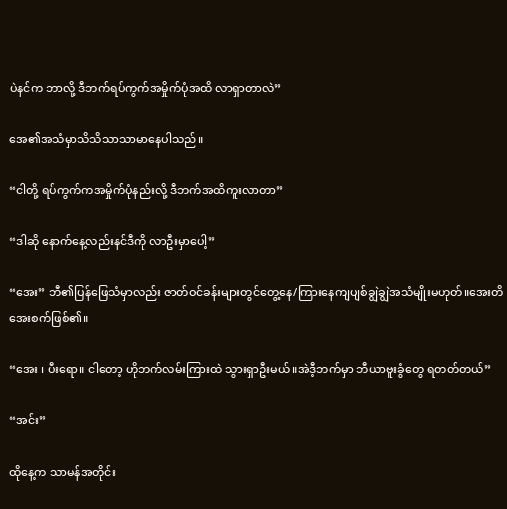ပဲနင်က ဘာလို့ ဒီဘက်ရပ်ကွက်အမှိုက်ပုံအထိ လာရှာတာလဲ”

အေ၏အသံမှာသိသိသာသာမာနေပါသည်။

“ငါတို့ ရပ်ကွက်ကအမှိုက်ပုံနည်းလို့ ဒီဘက်အထိကူးလာတာ”

“ဒါဆို နောက်နေ့လည်းနင်ဒီကို လာဦးမှာပေါ့”

“အေး” ဘီ၏ပြန်ဖြေသံမှာလည်း ဇာတ်ဝင်ခန်းများတွင်တွေ့နေ/ကြားနေကျပျစ်ချွဲချွဲအသံမျိုးမဟုတ်။အေးတိအေးစက်ဖြစ်၏။

“အေး ၊ ပီးရော။ ငါတော့ ဟိုဘက်လမ်းကြားထဲ သွားရှာဦးမယ်။အဲဒီ့ဘက်မှာ ဘီယာဗူးခွံတွေ ရတတ်တယ်”

“အင်း”

ထိုနေ့က သာမန်အတိုင်း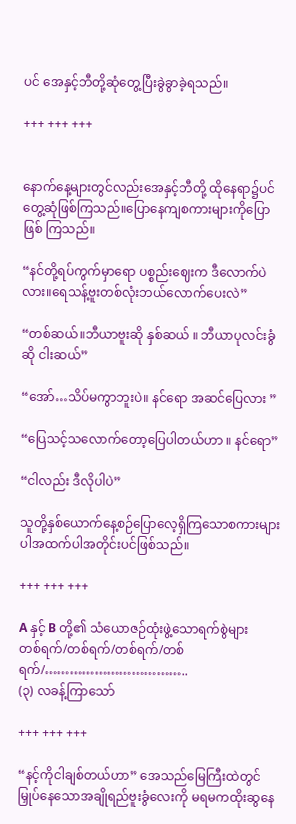ပင် အေနှင့်ဘီတို့ဆုံတွေ့ပြီးခွဲခွာခဲ့ရသည်။

+++ +++ +++


နောက်နေ့များတွင်လည်းအေနှင့်ဘီတို့ ထိုနေရာ၌ပင် တွေ့ဆုံဖြစ်ကြသည်။ပြောနေကျစကားများကိုပြောဖြစ် ကြသည်။

“နင်တို့ရပ်ကွက်မှာရော ပစ္စည်းဈေးက ဒီလောက်ပဲလား။ရေသန့်ဗူးတစ်လုံးဘယ်လောက်ပေးလဲ”

“တစ်ဆယ်။ဘီယာဗူးဆို နှစ်ဆယ် ။ ဘီယာပုလင်းခွံ ဆို ငါးဆယ်”

“အော်…သိပ်မကွာဘူးပဲ။ နင်ရော အဆင်ပြေလား ”

“ပြေသင့်သလောက်တော့ပြေပါတယ်ဟာ ။ နင်ရော”

“ငါလည်း ဒီလိုပါပဲ”

သူတို့နှစ်ယောက်နေ့စဉ်ပြောလေ့ရှိကြသောစကားများပါအထက်ပါအတိုင်းပင်ဖြစ်သည်။

+++ +++ +++

A နှင့် B တို့၏ သံယောဇဉ်ထုံးဖွဲ့သောရက်စွဲများ
တစ်ရက်/တစ်ရက်/တစ်ရက်/တစ်ရက်/……………………………..
(၃) လခန့်ကြာသော်

+++ +++ +++

“နင့်ကိုငါချစ်တယ်ဟာ” အေသည်မြေကြီးထဲတွင်မြှုပ်နေသောအချိုရည်ဗူးခွံလေးကို မရမကထိုးဆွနေ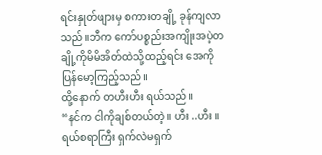ရင်းနှုတ်ဖျားမှ စကားတချို့ ခုန်ကျလာသည်။ဘီက ကော်ပစ္စည်းအကျိုးအပဲ့တချို့ကိုမိမိအိတ်ထဲသို့ထည့်ရင်း အေကိုပြန်မော့ကြည့်သည်။
ထို့နောက် တဟီးဟီး ရယ်သည်။
“နင်က ငါကိုချစ်တယ်တဲ့။ ဟီး ..ဟီး ။ ရယ်စရာကြီး ရှက်လဲမရှက်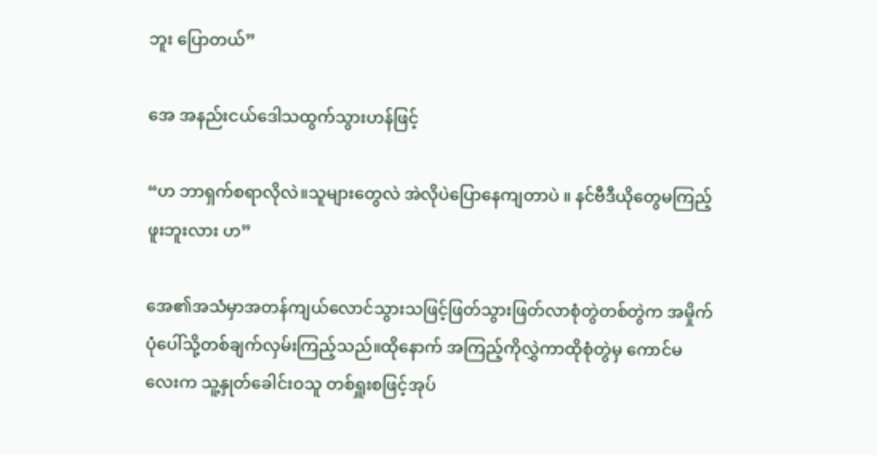ဘူး ပြောတယ်”

အေ အနည်းငယ်ဒေါသထွက်သွားဟန်ဖြင့်

“ဟ ဘာရှက်စရာလိုလဲ။သူများတွေလဲ အဲလိုပဲပြောနေကျတာပဲ ။ နင်ဗီဒီယိုတွေမကြည့်ဖူးဘူးလား ဟ”

အေ၏အသံမှာအတန်ကျယ်လောင်သွားသဖြင့်ဖြတ်သွားဖြတ်လာစုံတွဲတစ်တွဲက အမှိုက်ပုံပေါ်သို့တစ်ချက်လှမ်းကြည့်သည်။ထိုနောက် အကြည့်ကိုလွှဲကာထိုစုံတွဲမှ ကောင်မလေးက သူ့နှုတ်ခေါင်းဝသူ တစ်ရှူးစဖြင့်အုပ်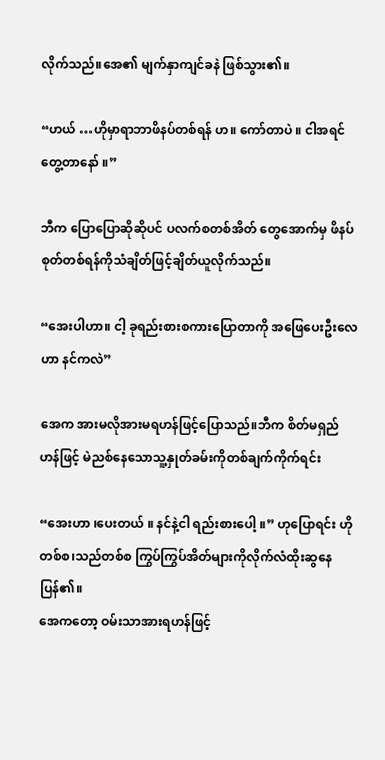လိုက်သည်။အေ၏ မျက်နှာကျင်ခနဲ ဖြစ်သွား၏။

“ဟယ် …ဟိုမှာရာဘာဖိနပ်တစ်ရန် ဟ။ ကော်တာပဲ ။ ငါအရင်တွေ့တာနော် ။”

ဘီက ပြောပြောဆိုဆိုပင် ပလက်စတစ်အိတ် တွေအောက်မှ ဖိနပ်စုတ်တစ်ရန်ကိုသံချိတ်ဖြင့်ချိတ်ယူလိုက်သည်။

“အေးပါဟာ။ ငါ့ ခုရည်းစားစကားပြောတာကို အဖြေပေးဦးလေ ဟာ နင်ကလဲ”

အေက အားမလိုအားမရဟန်ဖြင့်ပြောသည်။ဘီက စိတ်မရှည်ဟန်ဖြင့် မဲညစ်နေသောသူ့နှုတ်ခမ်းကိုတစ်ချက်ကိုက်ရင်း

“အေးဟာ ၊ပေးတယ် ။ နင်နဲ့ငါ ရည်းစားပေါ့ ။” ဟုပြောရင်း ဟိုတစ်စ၊သည်တစ်စ ကြွပ်ကြွပ်အိတ်များကိုလိုက်လံထိုးဆွနေပြန်၏။
အေကတော့ ဝမ်းသာအားရဟန်ဖြင့်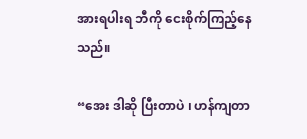အားရပါးရ ဘီကို ငေးစိုက်ကြည့်နေသည်။

“အေး ဒါဆို ပြီးတာပဲ ၊ ဟန်ကျတာ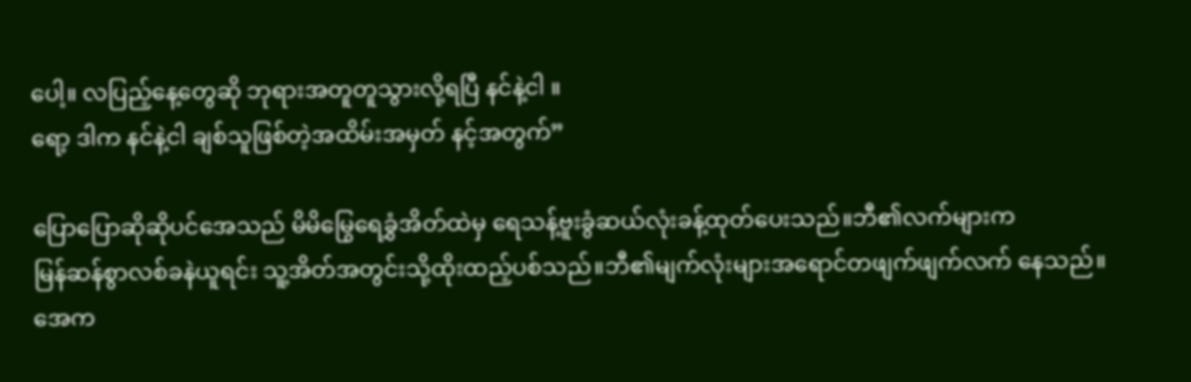ပေါ့။ လပြည့်နေ့တွေဆို ဘုရားအတူတူသွားလို့ရပြီ နင်နဲ့ငါ ။
ရော့ ဒါက နင်နဲ့ငါ ချစ်သူဖြစ်တဲ့အထိမ်းအမှတ် နင့်အတွက်”

ပြောပြောဆိုဆိုပင်အေသည် မိမိမြွေရေခွှံအိတ်ထဲမှ ရေသန့်ဗူးခွံဆယ်လုံးခန့်ထုတ်ပေးသည်။ဘီ၏လက်များက
မြန်ဆန်စွာလစ်ခနဲယူရင်း သူ့အိတ်အတွင်းသို့ထိုးထည့်ပစ်သည်။ဘီ၏မျက်လုံးများအရောင်တဖျက်ဖျက်လက် နေသည်။
အေက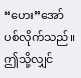“ဟေး”အော်ပစ်လိုက်သည်။
ဤသို့လျှင်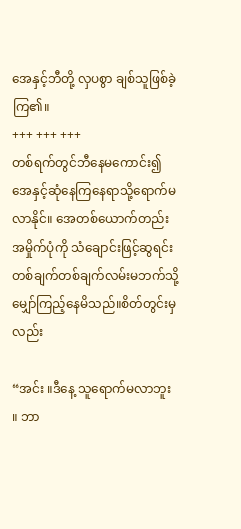အေနှင့်ဘီတို့ လှပစွာ ချစ်သူဖြစ်ခဲ့ကြ၏။
+++ +++ +++
တစ်ရက်တွင်ဘီနေမကောင်း၍ အေနှင့်ဆုံနေကြနေရာသို့ရောက်မလာနိုင်။ အေတစ်ယောက်တည်း အမှိုက်ပုံကို သံချောင်းဖြင့်ဆွရင်းတစ်ချက်တစ်ချက်လမ်းမဘက်သို့မျှော်ကြည့်နေမိသည်။စိတ်တွင်းမှလည်း

“အင်း ။ဒီနေ့ သူရောက်မလာဘူး ။ ဘာ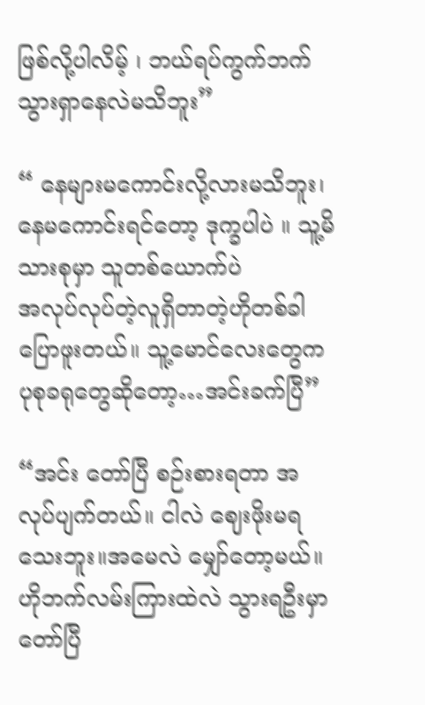ဖြစ်လို့ပါလိမ့် ၊ ဘယ်ရပ်ကွက်ဘက် သွားရှာနေလဲမသိဘူး”

“ နေများမကောင်းလို့လားမသိဘူး၊ နေမကောင်းရင်တော့ ဒုက္ခပါပဲ ။ သူ့မိသားစုမှာ သူတစ်ယောက်ပဲ
အလုပ်လုပ်တဲ့လူရှိတာတဲ့ဟိုတစ်ခါပြောဖူးတယ်။ သူ့မောင်လေးတွေက ပုစုခရုတွေဆိုတော့…အင်းခက်ပြီ”

“အင်း တော်ပြီ စဉ်းစားရတာ အလုပ်ပျက်တယ်။ ငါလဲ ဈေးဖိုးမရသေးဘူး။အမေလဲ မျှော်တော့မယ်။ ဟိုဘက်လမ်းကြားထဲလဲ သွားရဦးမှာ တော်ပြီ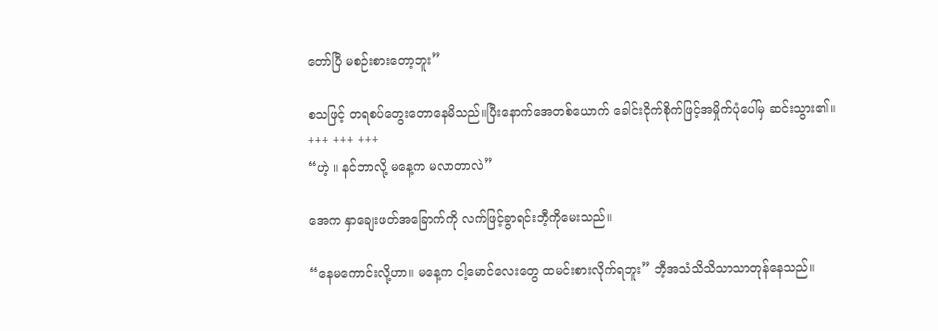တော်ပြီ မစဉ်းစားတော့ဘူး”

စသဖြင့် တရစပ်တွေးတောနေမိသည်။ပြီးနောက်အေတစ်ယောက် ခေါင်းငိုက်စိုက်ဖြင့်အမှိုက်ပုံပေါ်မှ ဆင်းသွား၏။
+++ +++ +++
“ဟဲ့ ။ နင်ဘာလို့ မနေ့က မလာတာလဲ”

အေက နှာချေးဖတ်အခြောက်ကို လက်ဖြင့်ခွာရင်းဘီ့ကိုမေးသည်။

“နေမကောင်းလို့ဟာ။ မနေ့က ငါ့မောင်လေးတွေ ထမင်းစားလိုက်ရဘူး” ဘီ့အသံသိသိသာသာတုန်နေသည်။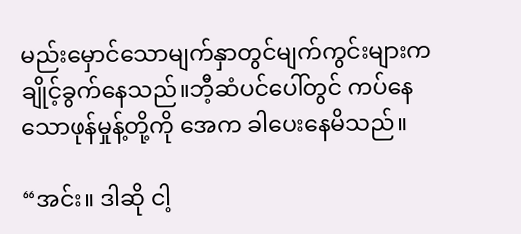မည်းမှောင်သောမျက်နှာတွင်မျက်ကွင်းများကချိုင့်ခွက်နေသည်။ဘီ့ဆံပင်ပေါ်တွင် ကပ်နေသောဖုန်မှုန့်တို့ကို အေက ခါပေးနေမိသည်။

“အင်း။ ဒါဆို ငါ့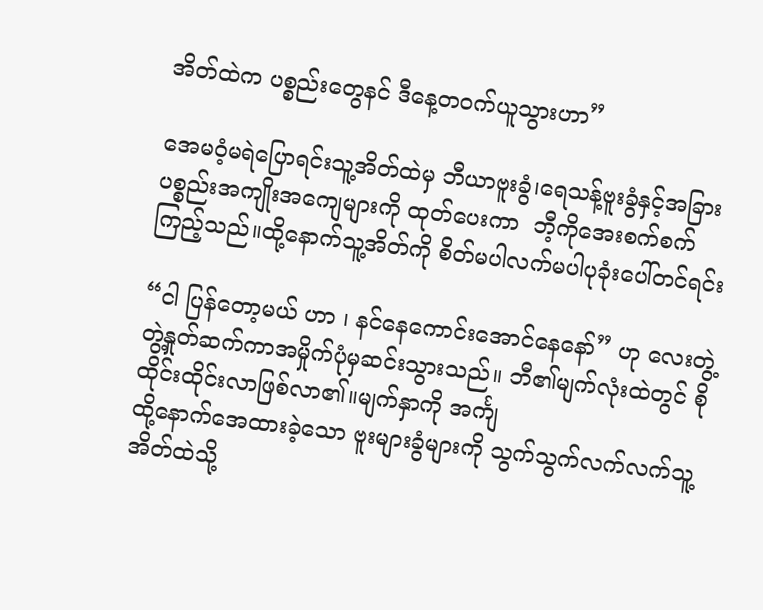အိတ်ထဲက ပစ္စည်းတွေနင် ဒီနေ့တဝက်ယူသွားဟာ”

အေမဝံ့မရဲပြောရင်းသူ့အိတ်ထဲမှ ဘီယာဗူးခွံ၊ရေသန့်ဗူးခွံနှင့်အခြားပစ္စည်းအကျိုးအကျေများကို ထုတ်ပေးကာ  ဘီ့ကိုအေးစက်စက်ကြည့်သည်။ထို့နောက်သူ့အိတ်ကို စိတ်မပါလက်မပါပုခုံးပေါ်တင်ရင်း

“ငါ ပြန်တော့မယ် ဟာ ၊ နင်နေကောင်းအောင်နေနော်” ဟု လေးတွဲ့တွဲ့နှုတ်ဆက်ကာအမှိုက်ပုံမှဆင်းသွားသည်။ ဘီ၏မျက်လုံးထဲတွင် စိုထိုင်းထိုင်းလာဖြစ်လာ၏။မျက်နှာကို အင်္ကျ
ထို့နောက်အေထားခဲ့သော ဗူးများခွံများကို သွက်သွက်လက်လက်သူ့အိတ်ထဲသို့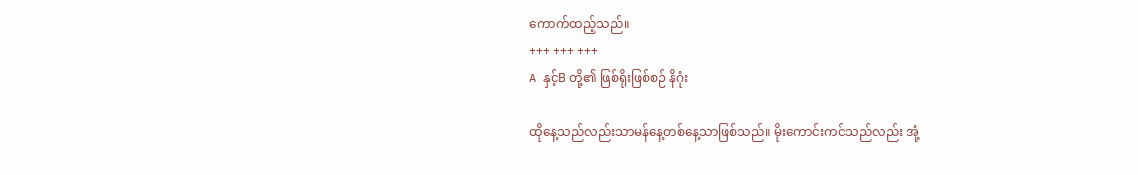ကောက်ထည့်သည်။
+++ +++ +++
A နှင့်B တို့၏ ဖြစ်ရိုးဖြစ်စဉ် နိဂုံး

ထိုနေ့သည်လည်းသာမန်နေ့တစ်နေ့သာဖြစ်သည်။ မိုးကောင်းကင်သည်လည်း အုံ့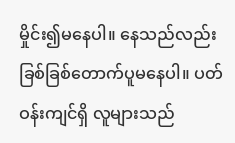မှိုင်း၍မနေပါ။ နေသည်လည်း ခြစ်ခြစ်တောက်ပူမနေပါ။ ပတ်ဝန်းကျင်ရှိ လူများသည်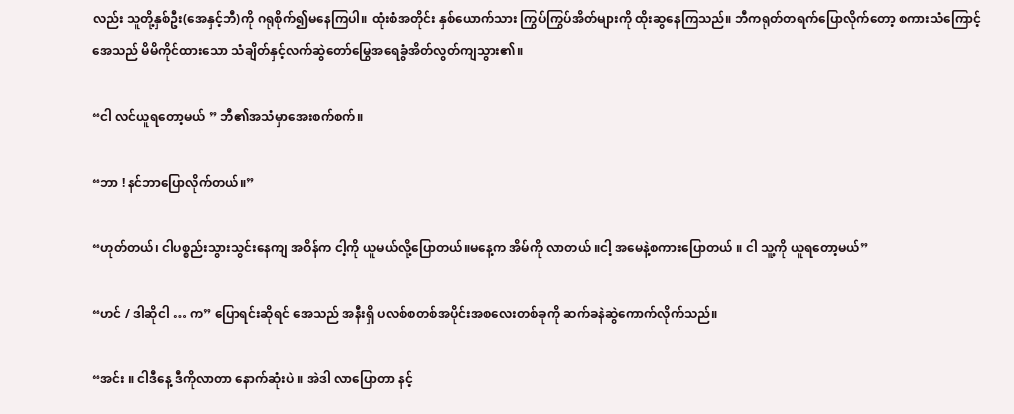လည်း သူတို့နှစ်ဦး(အေနှင့်ဘီ)ကို ဂရုစိုက်၍မနေကြပါ။ ထုံးစံအတိုင်း နှစ်ယောက်သား ကြွပ်ကြွပ်အိတ်များကို ထိုးဆွနေကြသည်။ ဘီကရုတ်တရက်ပြောလိုက်တော့ စကားသံကြောင့်အေသည် မိမိကိုင်ထားသော သံချိတ်နှင့်လက်ဆွဲတော်မြွေအရေခွံအိတ်လွတ်ကျသွား၏။

“ငါ လင်ယူရတော့မယ် ” ဘီ၏အသံမှာအေးစက်စက်။

“ဘာ ! နင်ဘာပြောလိုက်တယ်။”

“ဟုတ်တယ်၊ ငါပစ္စည်းသွားသွင်းနေကျ အဝိန်က ငါ့ကို ယူမယ်လို့ပြောတယ်။မနေ့က အိမ်ကို လာတယ် ။ငါ့ အမေနဲ့စကားပြောတယ် ။ ငါ သူ့ကို ယူရတော့မယ်”

“ဟင် / ဒါဆိုငါ … က” ပြောရင်းဆိုရင် အေသည် အနီးရှိ ပလစ်စတစ်အပိုင်းအစလေးတစ်ခုကို ဆက်ခနဲဆွဲကောက်လိုက်သည်။

“အင်း ။ ငါဒီနေ့ ဒီကိုလာတာ နောက်ဆုံးပဲ ။ အဲဒါ လာပြောတာ နင့်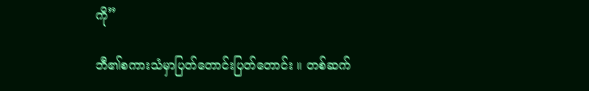ကို”

ဘီ၏စကားသံမှာပြတ်တောင်းပြတ်တောင်း ။ တစ်ဆက်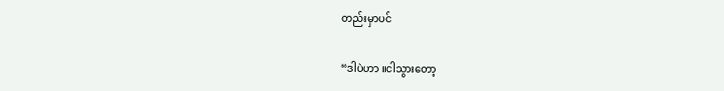တည်းမှာပင်

“ဒါပဲဟာ ။ငါသွားတော့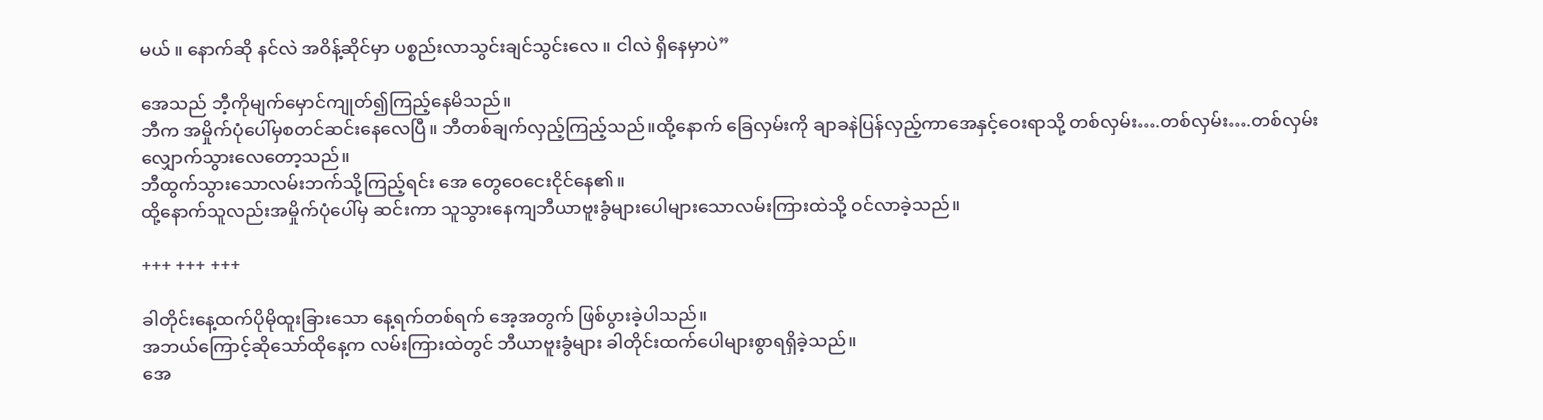မယ် ။ နောက်ဆို နင်လဲ အဝိန့်ဆိုင်မှာ ပစ္စည်းလာသွင်းချင်သွင်းလေ ။ ငါလဲ ရှိနေမှာပဲ”

အေသည် ဘီ့ကိုမျက်မှောင်ကျုတ်၍ကြည့်နေမိသည်။
ဘီက အမှိုက်ပုံပေါ်မှစတင်ဆင်းနေလေပြီ။ ဘီတစ်ချက်လှည့်ကြည့်သည်။ထို့နောက် ခြေလှမ်းကို ချာခနဲပြန်လှည့်ကာအေနှင့်ဝေးရာသို့ တစ်လှမ်း….တစ်လှမ်း….တစ်လှမ်း လျှောက်သွားလေတော့သည်။
ဘီထွက်သွားသောလမ်းဘက်သို့ကြည့်ရင်း အေ တွေဝေငေးငိုင်နေ၏။
ထို့နောက်သူလည်းအမှိုက်ပုံပေါ်မှ ဆင်းကာ သူသွားနေကျဘီယာဗူးခွံများပေါများသောလမ်းကြားထဲသို့ ဝင်လာခဲ့သည်။

+++ +++ +++

ခါတိုင်းနေ့ထက်ပိုမိုထူးခြားသော နေ့ရက်တစ်ရက် အေ့အတွက် ဖြစ်ပွားခဲ့ပါသည်။
အဘယ်ကြောင့်ဆိုသော်ထိုနေ့က လမ်းကြားထဲတွင် ဘီယာဗူးခွံများ ခါတိုင်းထက်ပေါများစွာရရှိခဲ့သည်။
အေ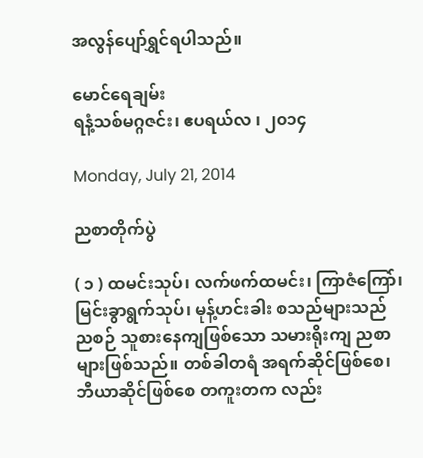အလွန်ပျော်ရွှင်ရပါသည်။

မောင်ရေချမ်း
ရနံ့သစ်မဂ္ဂဇင်း၊ ဧပရယ်လ ၊ ၂၀၁၄

Monday, July 21, 2014

ညစာတိုက်ပွဲ

( ၁ ) ထမင်းသုပ်၊ လက်ဖက်ထမင်း၊ ကြာဇံကြော်၊ မြင်းခွာရွက်သုပ်၊ မုန့်ဟင်းခါး စသည်များသည် ညစဉ် သူစားနေကျဖြစ်သော သမားရိုးကျ ညစာများဖြစ်သည်။ တစ်ခါတရံ အရက်ဆိုင်ဖြစ်စေ၊ ဘီယာဆိုင်ဖြစ်စေ တကူးတက လည်း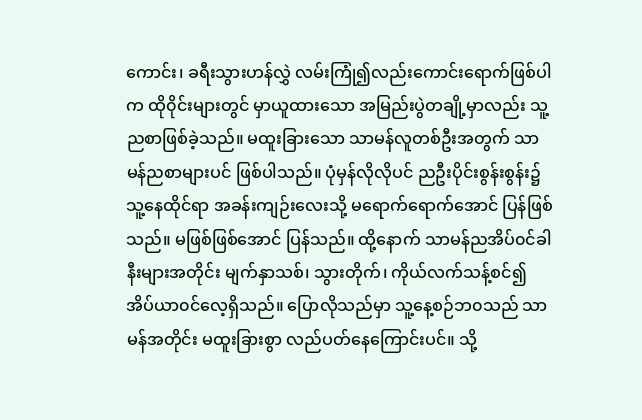ကောင်း၊ ခရီးသွားဟန်လွှဲ လမ်းကြုံ၍လည်းကောင်းရောက်ဖြစ်ပါက ထို၀ိုင်းများတွင် မှာယူထားသော အမြည်းပွဲတချို့မှာလည်း သူ့ညစာဖြစ်ခဲ့သည်။ မထူးခြားသော သာမန်လူတစ်ဦးအတွက် သာမန်ညစာများပင် ဖြစ်ပါသည်။ ပုံမှန်လိုလိုပင် ညဦးပိုင်းစွန်းစွန်း၌ သူ့နေထိုင်ရာ အခန်းကျဉ်းလေးသို့ မရောက်ရောက်အောင် ပြန်ဖြစ်သည်။ မဖြစ်ဖြစ်အောင် ပြန်သည်။ ထို့နောက် သာမန်ညအိပ်၀င်ခါနီးများအတိုင်း မျက်နှာသစ်၊ သွားတိုက်၊ ကိုယ်လက်သန့်စင်၍ အိပ်ယာ၀င်လေ့ရှိသည်။ ပြောလိုသည်မှာ သူ့နေ့စဉ်ဘ၀သည် သာမန်အတိုင်း မထူးခြားစွာ လည်ပတ်နေကြောင်းပင်။ သို့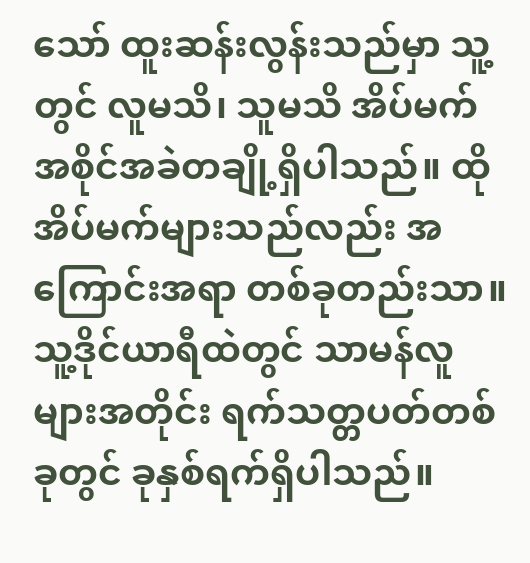သော် ထူးဆန်းလွန်းသည်မှာ သူ့တွင် လူမသိ၊ သူမသိ အိပ်မက်အစိုင်အခဲတချို့ရှိပါသည်။ ထိုအိပ်မက်များသည်လည်း အကြောင်းအရာ တစ်ခုတည်းသာ။ သူ့ဒိုင်ယာရီထဲတွင် သာမန်လူများအတိုင်း ရက်သတ္တပတ်တစ်ခုတွင် ခုနှစ်ရက်ရှိပါသည်။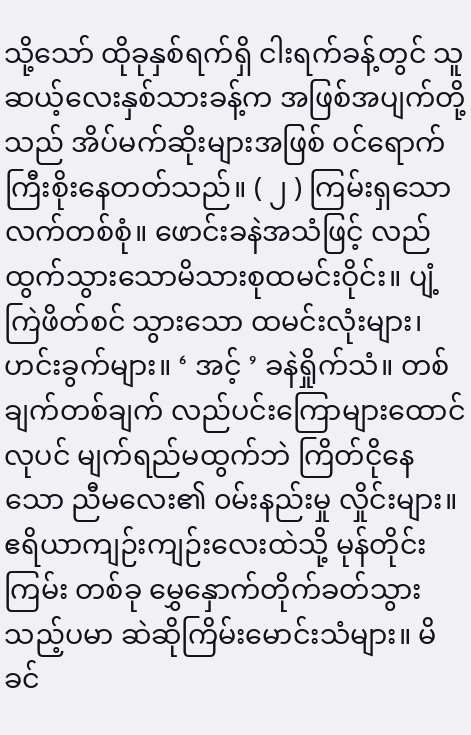သို့သော် ထိုခုနှစ်ရက်ရှိ ငါးရက်ခန့်တွင် သူဆယ့်လေးနှစ်သားခန့်က အဖြစ်အပျက်တို့သည် အိပ်မက်ဆိုးများအဖြစ် ၀င်ရောက်ကြီးစိုးနေတတ်သည်။ ( ၂ ) ကြမ်းရှသောလက်တစ်စုံ။ ဖောင်းခနဲအသံဖြင့် လည်ထွက်သွားသောမိသားစုထမင်းဝိုင်း။ ပျံ့ကြဲဖိတ်စင် သွားသော ထမင်းလုံးများ၊ ဟင်းခွက်များ။ ‘ အင့် ’ ခနဲရှိုက်သံ။ တစ်ချက်တစ်ချက် လည်ပင်းကြောများထောင်လုပင် မျက်ရည်မထွက်ဘဲ ကြိတ်ငိုနေသော ညီမလေး၏ ၀မ်းနည်းမှု လှိုင်းများ။ ဧရိယာကျဉ်းကျဉ်းလေးထဲသို့ မုန်တိုင်းကြမ်း တစ်ခု မွှေနှောက်တိုက်ခတ်သွားသည့်ပမာ ဆဲဆိုကြိမ်းမောင်းသံများ။ မိခင်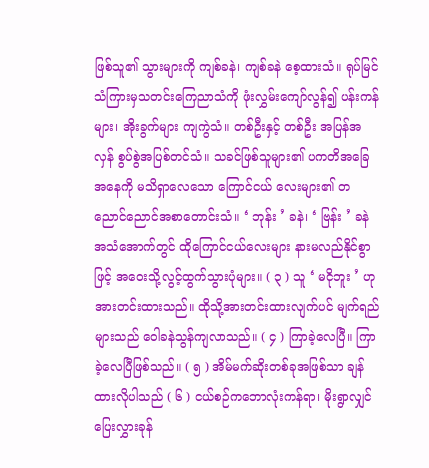ဖြစ်သူ၏ သွားများကို ကျစ်ခနဲ၊ ကျစ်ခနဲ စေ့ထားသံ။ ရုပ်မြင်သံကြားမှသတင်းကြေညာသံကို ဖုံးလွှမ်းကျော်လွန်၍ ပန်းကန်များ၊ အိုးခွက်များ ကျကွဲသံ။ တစ်ဦးနှင့် တစ်ဦး အပြန်အလှန် စွပ်စွဲအပြစ်တင်သံ။ သခင်ဖြစ်သူများ၏ ပကတိအခြေအနေကို မသိရှာလေသော ကြောင်ငယ် လေးများ၏ တညောင်ညောင်အစာတောင်းသံ။ ‘ ဘုန်း ’ ခနဲ၊ ‘ ဗြန်း ’ ခနဲ အသံအောက်တွင် ထိုကြောင်ငယ်လေးများ နားမလည်နိုင်စွာဖြင့် အဝေးသို့လွင့်ထွက်သွားပုံများ။ ( ၃ ) သူ ‘ မငိုဘူး ’ ဟု အားတင်းထားသည်။ ထိုသို့အားတင်းထားလျက်ပင် မျက်ရည်များသည် ဝေါခနဲသွန်ကျလာသည်။ ( ၄ ) ကြာခဲ့လေပြီ။ ကြာခဲ့လေပြီဖြစ်သည်။ ( ၅ ) အိမ်မက်ဆိုးတစ်ခုအဖြစ်သာ ချန်ထားလိုပါသည် ( ၆ ) ငယ်စဉ်ကဘောလုံးကန်ရာ၊ မိုးရွာလျှင် ပြေးလွှားခုန်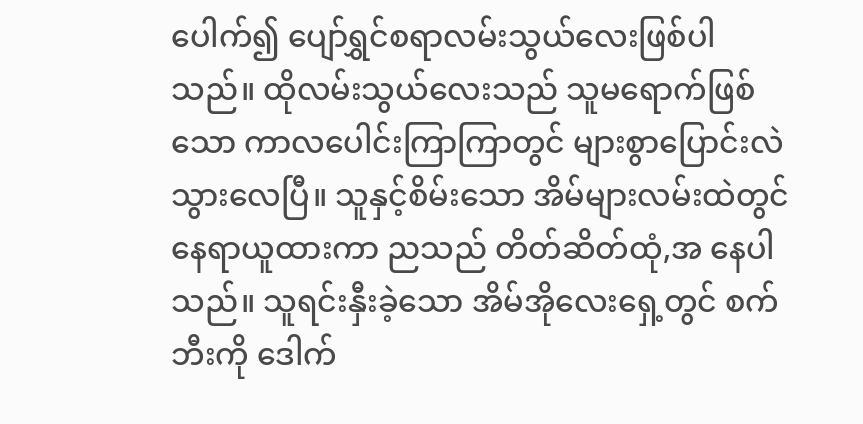ပေါက်၍ ပျော်ရွှင်စရာလမ်းသွယ်လေးဖြစ်ပါသည်။ ထိုလမ်းသွယ်လေးသည် သူမရောက်ဖြစ်သော ကာလပေါင်းကြာကြာတွင် များစွာပြောင်းလဲသွားလေပြီ။ သူနှင့်စိမ်းသော အိမ်များလမ်းထဲတွင်နေရာယူထားကာ ညသည် တိတ်ဆိတ်ထုံ,အ နေပါသည်။ သူရင်းနှီးခဲ့သော အိမ်အိုလေးရှေ့တွင် စက်ဘီးကို ဒေါက်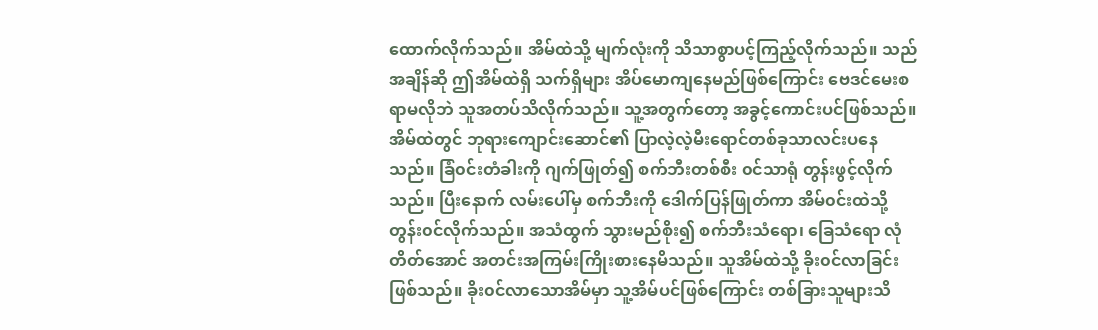ထောက်လိုက်သည်။ အိမ်ထဲသို့ မျက်လုံးကို သိသာစွာပင့်ကြည့်လိုက်သည်။ သည်အချိန်ဆို ဤအိမ်ထဲရှိ သက်ရှိများ အိပ်မောကျနေမည်ဖြစ်ကြောင်း ဗေဒင်မေးစရာမလိုဘဲ သူအတပ်သိလိုက်သည်။ သူ့အတွက်တော့ အခွင့်ကောင်းပင်ဖြစ်သည်။ အိမ်ထဲတွင် ဘုရားကျောင်းဆောင်၏ ပြာလဲ့လဲ့မီးရောင်တစ်ခုသာလင်းပနေသည်။ ခြံ၀င်းတံခါးကို ဂျက်ဖြုတ်၍ စက်ဘီးတစ်စီး ၀င်သာရုံ တွန်းဖွင့်လိုက်သည်။ ပြီးနောက် လမ်းပေါ်မှ စက်ဘီးကို ဒေါက်ပြန်ဖြုတ်ကာ အိမ်၀င်းထဲသို့ တွန်း၀င်လိုက်သည်။ အသံထွက် သွားမည်စိုး၍ စက်ဘီးသံရော၊ ခြေသံရော လုံတိတ်အောင် အတင်းအကြမ်းကြိုးစားနေမိသည်။ သူအိမ်ထဲသို့ ခိုး၀င်လာခြင်းဖြစ်သည်။ ခိုး၀င်လာသောအိမ်မှာ သူ့အိမ်ပင်ဖြစ်ကြောင်း တစ်ခြားသူများသိ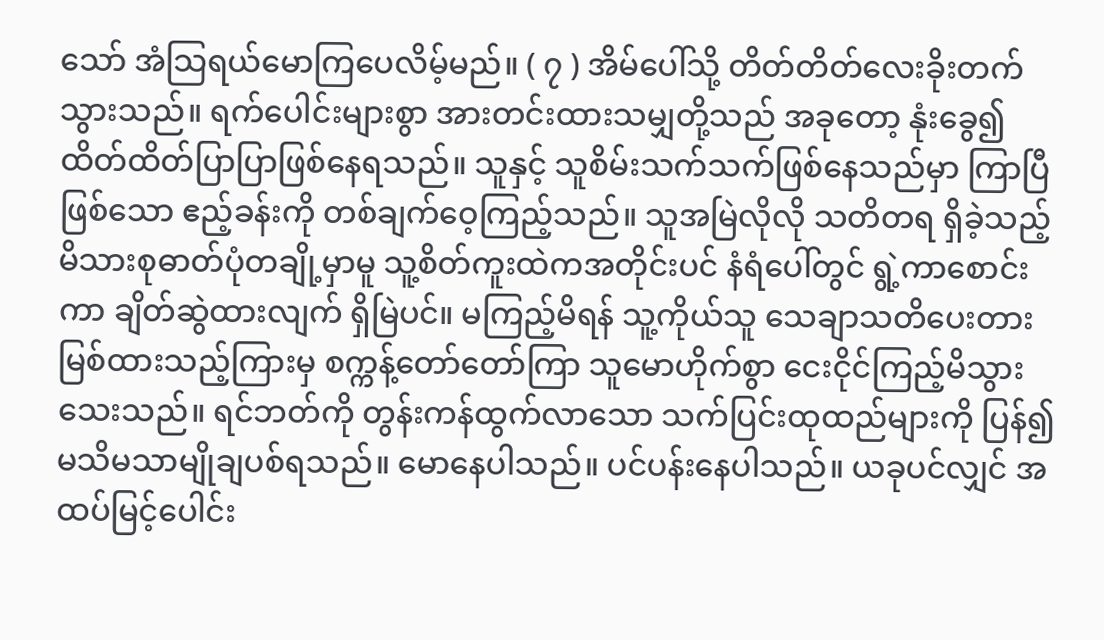သော် အံသြရယ်မောကြပေလိမ့်မည်။ ( ၇ ) အိမ်ပေါ်သို့ တိတ်တိတ်လေးခိုးတက်သွားသည်။ ရက်ပေါင်းများစွာ အားတင်းထားသမျှတို့သည် အခုတော့ နုံးခွေ၍ ထိတ်ထိတ်ပြာပြာဖြစ်နေရသည်။ သူနှင့် သူစိမ်းသက်သက်ဖြစ်နေသည်မှာ ကြာပြီဖြစ်သော ဧည့်ခန်းကို တစ်ချက်ဝေ့ကြည့်သည်။ သူအမြဲလိုလို သတိတရ ရှိခဲ့သည့် မိသားစုဓာတ်ပုံတချို့မှာမူ သူ့စိတ်ကူးထဲကအတိုင်းပင် နံရံပေါ်တွင် ရွဲ့ကာစောင်းကာ ချိတ်ဆွဲထားလျက် ရှိမြဲပင်။ မကြည့်မိရန် သူ့ကိုယ်သူ သေချာသတိပေးတားမြစ်ထားသည့်ကြားမှ စက္ကန့်တော်တော်ကြာ သူမောဟိုက်စွာ ငေးငိုင်ကြည့်မိသွားသေးသည်။ ရင်ဘတ်ကို တွန်းကန်ထွက်လာသော သက်ပြင်းထုထည်များကို ပြန်၍ မသိမသာမျိုချပစ်ရသည်။ မောနေပါသည်။ ပင်ပန်းနေပါသည်။ ယခုပင်လျှင် အထပ်မြင့်ပေါင်း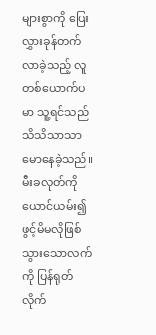များစွာကို ပြေးလွှားခုန်တက်လာခဲ့သည့် လူတစ်ယောက်ပမာ သူ့ရင်သည် သိသိသာသာ မောနေခဲ့သည်။ မီးခလုတ်ကို ယောင်ယမ်း၍ ဖွင့်မိမလိုဖြစ်သွားသောလက်ကို ပြန်ရုတ်လိုက်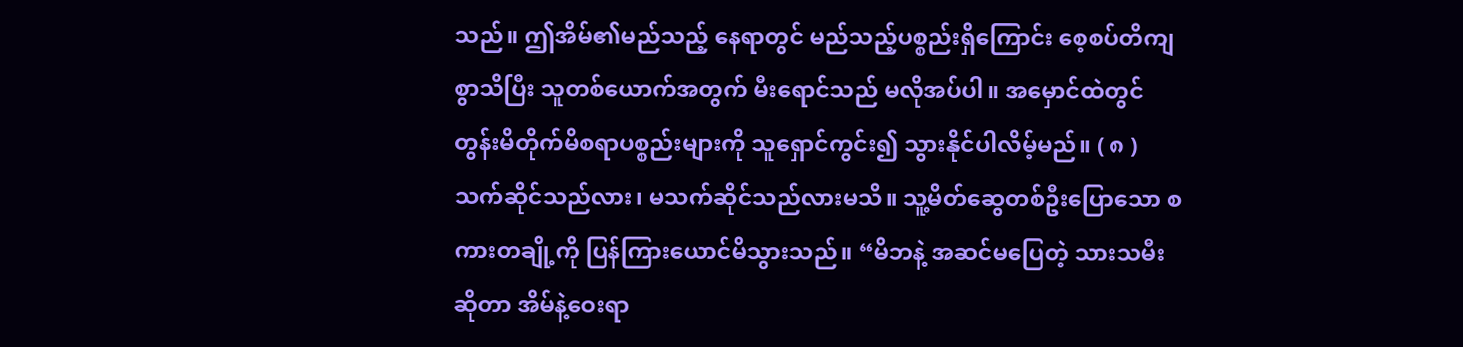သည်။ ဤအိမ်၏မည်သည့် နေရာတွင် မည်သည့်ပစ္စည်းရှိကြောင်း စေ့စပ်တိကျစွာသိပြီး သူတစ်ယောက်အတွက် မီးရောင်သည် မလိုအပ်ပါ။ အမှောင်ထဲတွင် တွန်းမိတိုက်မိစရာပစ္စည်းများကို သူရှောင်ကွင်း၍ သွားနိုင်ပါလိမ့်မည်။ ( ၈ ) သက်ဆိုင်သည်လား၊ မသက်ဆိုင်သည်လားမသိ။ သူ့မိတ်ဆွေတစ်ဦးပြောသော စကားတချို့ကို ပြန်ကြားယောင်မိသွားသည်။ “မိဘနဲ့ အဆင်မပြေတဲ့ သားသမီးဆိုတာ အိမ်နဲ့ဝေးရာ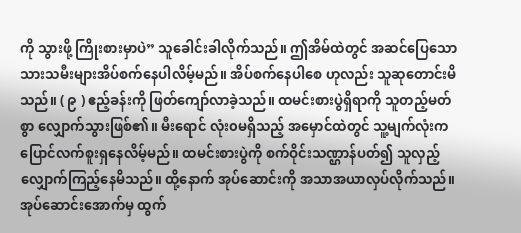ကို သွားဖို့ ကြိုးစားမှာပဲ” သူခေါင်းခါလိုက်သည်။ ဤအိမ်ထဲတွင် အဆင်ပြေသောသားသမီးများအိပ်စက်နေပါလိမ့်မည်။ အိပ်စက်နေပါစေ ဟုလည်း သူဆုတောင်းမိသည်။ ( ၉ ) ဧည့်ခန်းကို ဖြတ်ကျော်လာခဲ့သည်။ ထမင်းစားပွဲရှိရာကို သူတည့်မတ်စွာ လျှောက်သွားဖြစ်၏။ မီးရောင် လုံး၀မရှိသည့် အမှောင်ထဲတွင် သူ့မျက်လုံးက ပြောင်လက်စူးရှနေလိမ့်မည်။ ထမင်းစားပွဲကို စက်ဝိုင်းသဏ္ဌာန်ပတ်၍ သူလှည့်လျှောက်ကြည့်နေမိသည်။ ထို့နောက် အုပ်ဆောင်းကို အသာအယာလှပ်လိုက်သည်။ အုပ်ဆောင်းအောက်မှ ထွက်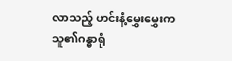လာသည့် ဟင်းနံ့မွှေးမွှေးက သူ၏ဂန္ဓာရုံ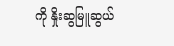ကို နှိုးဆွမြူဆွယ်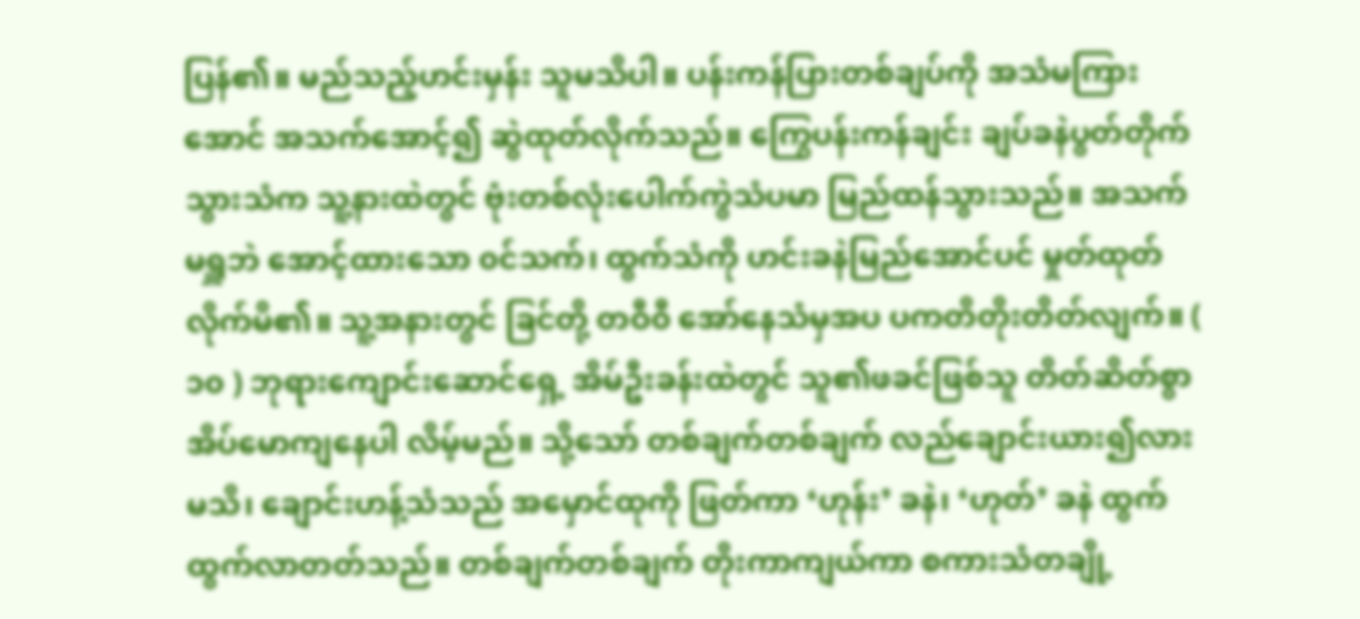ပြန်၏။ မည်သည့်ဟင်းမှန်း သူမသိပါ။ ပန်းကန်ပြားတစ်ချပ်ကို အသံမကြားအောင် အသက်အောင့်၍ ဆွဲထုတ်လိုက်သည်။ ကြွေပန်းကန်ချင်း ချပ်ခနဲပွတ်တိုက်သွားသံက သူ့နားထဲတွင် ဗုံးတစ်လုံးပေါက်ကွဲသံပမာ မြည်ထန်သွားသည်။ အသက်မရှူဘဲ အောင့်ထားသော ၀င်သက်၊ ထွက်သံကို ဟင်းခနဲမြည်အောင်ပင် မှုတ်ထုတ်လိုက်မိ၏။ သူ့အနားတွင် ခြင်တို့ တဝီ၀ီ အော်နေသံမှအပ ပကတိတိုးတိတ်လျက်။ ( ၁၀ ) ဘုရားကျောင်းဆောင်ရှေ့ အိမ်ဦးခန်းထဲတွင် သူ၏ဖခင်ဖြစ်သူ တိတ်ဆိတ်စွာ အိပ်မောကျနေပါ လိမ့်မည်။ သို့သော် တစ်ချက်တစ်ချက် လည်ချောင်းယား၍လားမသိ၊ ချောင်းဟန့်သံသည် အမှောင်ထုကို ဖြတ်ကာ ‘ဟုန်း’ ခနဲ၊ ‘ဟုတ်’ ခနဲ ထွက်ထွက်လာတတ်သည်။ တစ်ချက်တစ်ချက် တိုးကာကျယ်ကာ စကားသံတချို့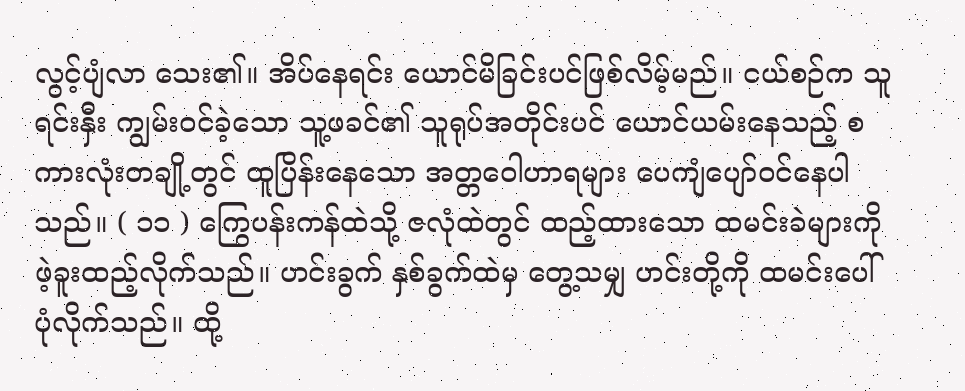လွင့်ပျံလာ သေး၏။ အိပ်နေရင်း ယောင်မိခြင်းပင်ဖြစ်လိမ့်မည်။ ငယ်စဉ်က သူရင်းနှီး ကျွမ်း၀င်ခဲ့သော သူ့ဖခင်၏ သူရုပ်အတိုင်းပင် ယောင်ယမ်းနေသည့် စကားလုံးတချို့တွင် ထူပြိန်းနေသော အတ္တဝေါဟာရများ ပေကျံပျော်၀င်နေပါသည်။ ( ၁၁ ) ကြွေပန်းကန်ထဲသို့ ဇလုံထဲတွင် ထည့်ထားသော ထမင်းခဲများကို ဖဲ့ခူးထည့်လိုက်သည်။ ဟင်းခွက် နှစ်ခွက်ထဲမှ တွေ့သမျှ ဟင်းတို့ကို ထမင်းပေါ်ပုံလိုက်သည်။ ထို့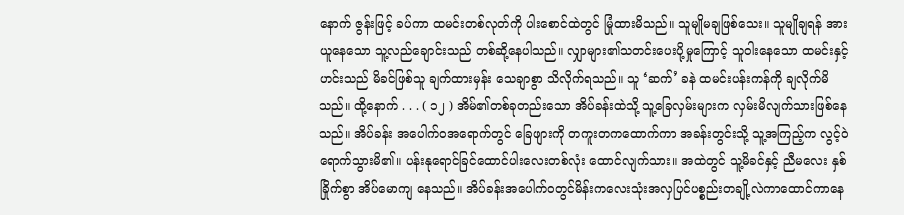နောက် ဇွန်းဖြင့် ခပ်ကာ ထမင်းတစ်လုတ်ကို ပါးစောင်ထဲတွင် မြုံထားမိသည်။ သူမျိုမချဖြစ်သေး။ သူမျိုချရန် အားယူနေသော သူ့လည်ချောင်းသည် တစ်ဆို့နေပါသည်။ လျှာများ၏သတင်းပေးပို့မှုကြောင့် သူဝါးနေသော ထမင်းနှင့်ဟင်းသည် မိခင်ဖြစ်သူ ချက်ထားမှန်း သေချာစွာ သိလိုက်ရသည်။ သူ ‘ဆက်’ ခနဲ ထမင်းပန်းကန်ကို ချလိုက်မိသည်။ ထို့နောက် . . . ( ၁၂ ) အိမ်၏တစ်ခုတည်းသော အိပ်ခန်းထဲသို့ သူ့ခြေလှမ်းများက လှမ်းမိလျက်သားဖြစ်နေသည်။ အိပ်ခန်း အပေါက်၀အရောက်တွင် ခြေဖျားကို တကူးတကထောက်ကာ အခန်းတွင်းသို့ သူ့အကြည့်က လွင့်ဝဲရောက်သွားမိ၏။ ပန်းနုရောင်ခြင်ထောင်ပါးလေးတစ်လုံး ထောင်လျက်သား။ အထဲတွင် သူ့မိခင်နှင့် ညီမလေး နှစ်ခြိုက်စွာ အိပ်မောကျ နေသည်။ အိပ်ခန်းအပေါက်၀တွင်မိန်းကလေးသုံးအလှပြင်ပစ္စည်းတချို့လဲကာထောင်ကာနေ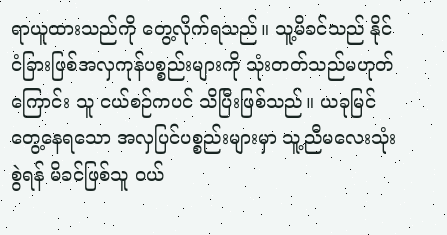ရာယူထားသည်ကို တွေ့လိုက်ရသည်။ သူ့မိခင်သည် နိုင်ငံခြားဖြစ်အလှကုန်ပစ္စည်းများကို သုံးတတ်သည်မဟုတ်ကြောင်း သူ ငယ်စဉ်ကပင် သိပြီးဖြစ်သည်။ ယခုမြင်တွေ့နေရသော အလှပြင်ပစ္စည်းများမှာ သူ့ညီမလေးသုံးစွဲရန် မိခင်ဖြစ်သူ ၀ယ်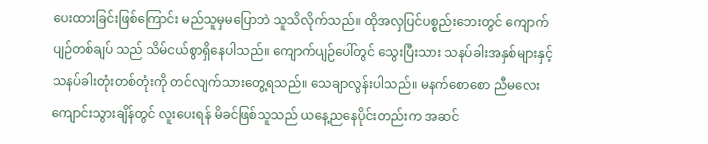ပေးထားခြင်းဖြစ်ကြောင်း မည်သူမှမပြောဘဲ သူသိလိုက်သည်။ ထိုအလှပြင်ပစ္စည်းဘေးတွင် ကျောက်ပျဉ်တစ်ချပ် သည် သိမ်ငယ်စွာရှိနေပါသည်။ ကျောက်ပျဉ်ပေါ်တွင် သွေးပြီးသား သနပ်ခါးအနှစ်များနှင့် သနပ်ခါးတုံးတစ်တုံးကို တင်လျက်သားတွေ့ရသည်။ သေချာလွန်းပါသည်။ မနက်စောစော ညီမလေးကျောင်းသွားချိန်တွင် လူးပေးရန် မိခင်ဖြစ်သူသည် ယနေ့ညနေပိုင်းတည်းက အဆင်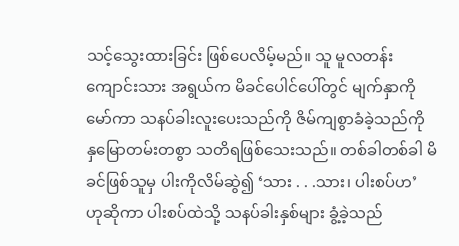သင့်သွေးထားခြင်း ဖြစ်ပေလိမ့်မည်။ သူ မူလတန်းကျောင်းသား အရွယ်က မိခင်ပေါင်ပေါ်တွင် မျက်နှာကိုမော်ကာ သနပ်ခါးလူးပေးသည်ကို ဇိမ်ကျစွာခံခဲ့သည်ကို နှမြောတမ်းတစွာ သတိရဖြစ်သေးသည်။ တစ်ခါတစ်ခါ မိခင်ဖြစ်သူမှ ပါးကိုလိမ်ဆွဲ၍ ‘သား . . .သား၊ ပါးစပ်ဟ’ ဟုဆိုကာ ပါးစပ်ထဲသို့ သနပ်ခါးနှစ်များ ခွံ့ခဲ့သည်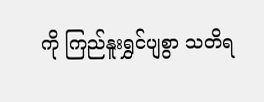ကို ကြည်နူးရွှင်ပျစွာ သတိရ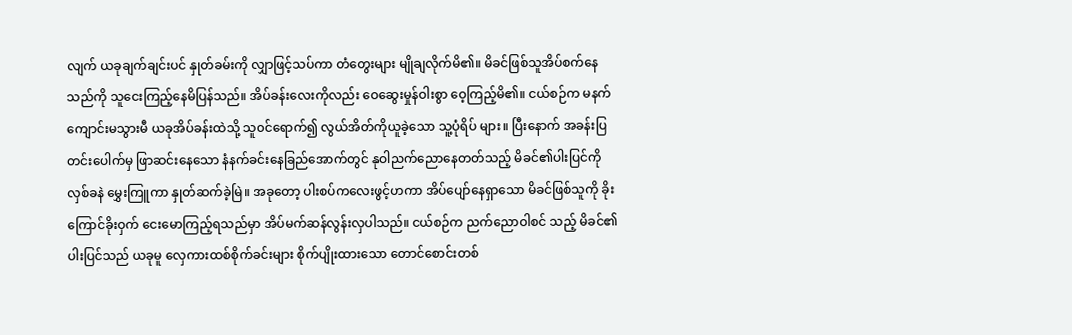လျက် ယခုချက်ချင်းပင် နှုတ်ခမ်းကို လျှာဖြင့်သပ်ကာ တံတွေးများ မျိုချလိုက်မိ၏။ မိခင်ဖြစ်သူအိပ်စက်နေသည်ကို သူငေးကြည့်နေမိပြန်သည်။ အိပ်ခန်းလေးကိုလည်း ဝေဆွေးမှုန်ဝါးစွာ ဝေ့ကြည့်မိ၏။ ငယ်စဉ်က မနက်ကျောင်းမသွားမီ ယခုအိပ်ခန်းထဲသို့ သူ၀င်ရောက်၍ လွယ်အိတ်ကိုယူခဲ့သော သူ့ပုံရိပ် များ။ ပြီးနောက် အခန်းပြတင်းပေါက်မှ ဖြာဆင်းနေသော နံနက်ခင်းနေခြည်အောက်တွင် နုဝါညက်ညောနေတတ်သည့် မိခင်၏ပါးပြင်ကို လှစ်ခနဲ မွှေးကြူကာ နှုတ်ဆက်ခဲ့မြဲ။ အခုတော့ ပါးစပ်ကလေးဖွင့်ဟကာ အိပ်ပျော်နေရှာသော မိခင်ဖြစ်သူကို ခိုးကြောင်ခိုးဝှက် ငေးမောကြည့်ရသည်မှာ အိပ်မက်ဆန်လွန်းလှပါသည်။ ငယ်စဉ်က ညက်ညောဝါစင် သည့် မိခင်၏ပါးပြင်သည် ယခုမူ လှေကားထစ်စိုက်ခင်းများ စိုက်ပျိုးထားသော တောင်စောင်းတစ်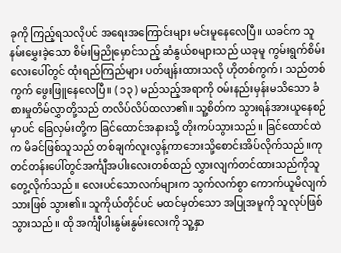ခုကို ကြည့်ရသလိုပင် အရေးအကြောင်းများ မင်းမူနေလေပြီ။ ယခင်က သူနမ်းမွှေးခဲ့သော စိမ်းမြညိုမှောင်သည့် ဆံနွယ်စများသည် ယခုမူ ကွမ်းရွက်စိမ်းလေးပေါ်တွင် ထုံးရည်ကြည်များ ပတ်ဖျန်းထားသလို ဟိုတစ်ကွက်၊ သည်တစ်ကွက် ဖွေးဖြူနေလေပြီ။ ( ၁၃ ) မည်သည့်အရာကို ၀မ်းနည်းမှန်းမသိသော ခံစားမှုတိမ်လွှာတို့သည် တလိပ်လိပ်ထလာ၏။ သူ့စိတ်က သွားရန်အားယူနေစဉ်မှာပင် ခြေလှမ်းတို့က ခြင်ထောင်အနားသို့ တိုးကပ်သွားသည်။ ခြင်ထောင်ထဲက မိခင်ဖြစ်သူသည် တစ်ချက်လူးလွန့်ကာဘေးသို့စောင်းအိပ်လိုက်သည်။ကုတင်တန်းပေါ်တွင်အင်္ကျီအပါးလေးတစ်ထည် လွှားလျက်တင်ထားသည်ကိုသူတွေ့လိုက်သည်။ လေးပင်သောလက်များက သွက်လက်စွာ ကောက်ယူမိလျက်သားဖြစ် သွား၏။ သူကိုယ်တိုင်ပင် မထင်မှတ်သော အပြုအမူကို သူလုပ်ဖြစ်သွားသည်။ ထို အင်္ကျီပါးနွမ်းနွမ်းလေးကို သူ့နှာ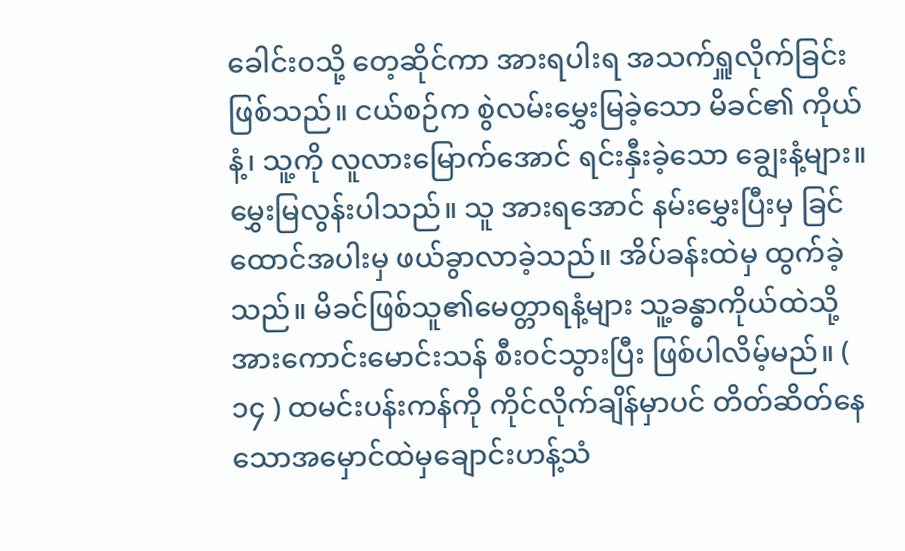ခေါင်း၀သို့ တေ့ဆိုင်ကာ အားရပါးရ အသက်ရှူလိုက်ခြင်းဖြစ်သည်။ ငယ်စဉ်က စွဲလမ်းမွှေးမြခဲ့သော မိခင်၏ ကိုယ်နံ့၊ သူ့ကို လူလားမြောက်အောင် ရင်းနှီးခဲ့သော ချွေးနံ့များ။ မွှေးမြလွန်းပါသည်။ သူ အားရအောင် နမ်းမွှေးပြီးမှ ခြင်ထောင်အပါးမှ ဖယ်ခွာလာခဲ့သည်။ အိပ်ခန်းထဲမှ ထွက်ခဲ့သည်။ မိခင်ဖြစ်သူ၏မေတ္တာရနံ့များ သူ့ခန္ဓာကိုယ်ထဲသို့ အားကောင်းမောင်းသန် စီး၀င်သွားပြီး ဖြစ်ပါလိမ့်မည်။ ( ၁၄ ) ထမင်းပန်းကန်ကို ကိုင်လိုက်ချိန်မှာပင် တိတ်ဆိတ်နေသောအမှောင်ထဲမှချောင်းဟန့်သံ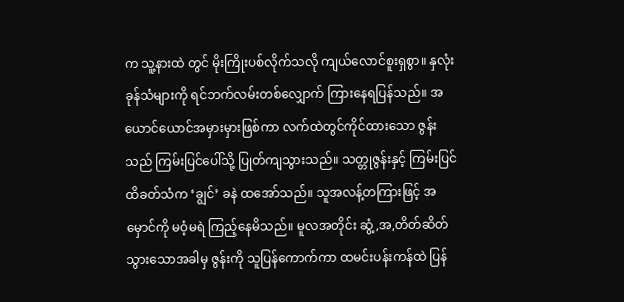က သူ့နားထဲ တွင် မိုးကြိုးပစ်လိုက်သလို ကျယ်လောင်စူးရှစွာ။ နှလုံးခုန်သံများကို ရင်ဘက်လမ်းတစ်လျှောက် ကြားနေရပြန်သည်။ အယောင်ယောင်အမှားမှားဖြစ်ကာ လက်ထဲတွင်ကိုင်ထားသော ဇွန်းသည် ကြမ်းပြင်ပေါ်သို့ ပြုတ်ကျသွားသည်။ သတ္တုဇွန်းနှင့် ကြမ်းပြင် ထိခတ်သံက ‘ချွင်’ ခနဲ ထအော်သည်။ သူအလန့်တကြားဖြင့် အမှောင်ကို မဝံ့မရဲ ကြည့်နေမိသည်။ မူလအတိုင်း ဆွံ့,အ,တိတ်ဆိတ်သွားသောအခါမှ ဇွန်းကို သူပြန်ကောက်ကာ ထမင်းပန်းကန်ထဲ ပြန်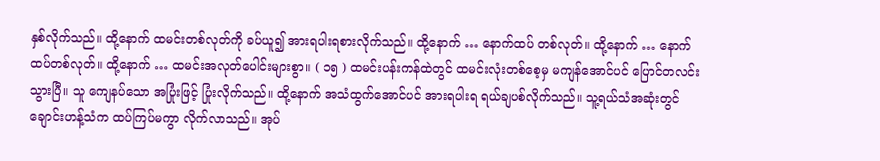နှစ်လိုက်သည်။ ထို့နောက် ထမင်းတစ်လုတ်ကို ခပ်ယူ၍ အားရပါးရစားလိုက်သည်။ ထို့နောက် … နောက်ထပ် တစ်လုတ်။ ထို့နောက် … နောက်ထပ်တစ်လုတ်။ ထို့နောက် … ထမင်းအလုတ်ပေါင်းများစွာ။ ( ၁၅ ) ထမင်းပန်းကန်ထဲတွင် ထမင်းလုံးတစ်စေ့မှ မကျန်အောင်ပင် ပြောင်တလင်းသွားပြီ။ သူ ကျေနပ်သော အပြုံးဖြင့် ပြုံးလိုက်သည်။ ထို့နောက် အသံထွက်အောင်ပင် အားရပါးရ ရယ်ချပစ်လိုက်သည်။ သူ့ရယ်သံအဆုံးတွင် ချောင်းဟန့်သံက ထပ်ကြပ်မကွာ လိုက်လာသည်။ အုပ်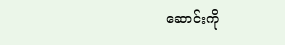ဆောင်းကို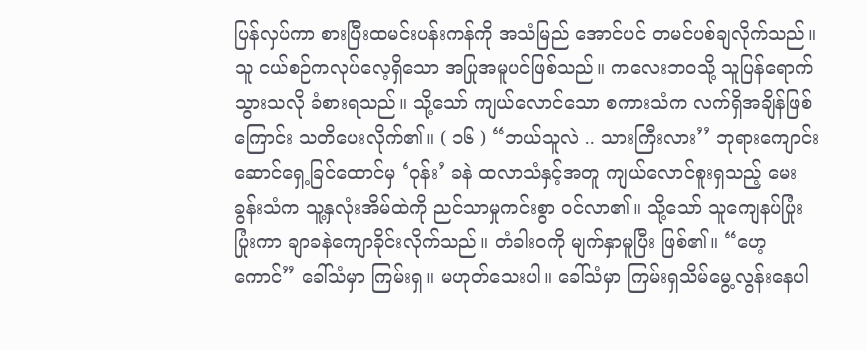ပြန်လှပ်ကာ စားပြီးထမင်းပန်းကန်ကို အသံမြည် အောင်ပင် တမင်ပစ်ချလိုက်သည်။ သူ ငယ်စဉ်ကလုပ်လေ့ရှိသော အပြုအမူပင်ဖြစ်သည်။ ကလေးဘ၀သို့ သူပြန်ရောက်သွားသလို ခံစားရသည်။ သို့သော် ကျယ်လောင်သော စကားသံက လက်ရှိအချိန်ဖြစ်ကြောင်း သတိပေးလိုက်၏။ ( ၁၆ ) “ဘယ်သူလဲ .. သားကြီးလား’’ ဘုရားကျောင်းဆောင်ရှေ့ခြင်ထောင်မှ ‘ဝုန်း’ ခနဲ ထလာသံနှင့်အတူ ကျယ်လောင်စူးရှသည့် မေးခွန်းသံက သူ့နှလုံးအိမ်ထဲကို ညင်သာမှုကင်းစွာ ၀င်လာ၏။ သို့သော် သူကျေနပ်ပြုံးပြုံးကာ ချာခနဲကျောခိုင်းလိုက်သည်။ တံခါး၀ကို မျက်နှာမူပြီး ဖြစ်၏။ “ဟေ့ကောင်” ခေါ်သံမှာ ကြမ်းရှ။ မဟုတ်သေးပါ။ ခေါ်သံမှာ ကြမ်းရှသိမ်မွေ့လွန်းနေပါ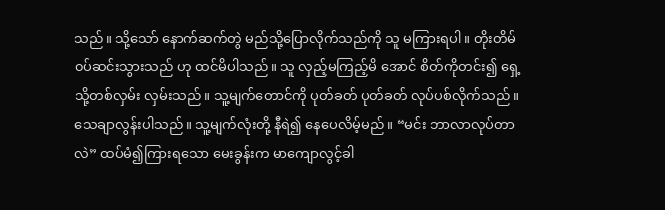သည်။ သို့သော် နောက်ဆက်တွဲ မည်သို့ပြောလိုက်သည်ကို သူ မကြားရပါ။ တိုးတိမ်၀ပ်ဆင်းသွားသည် ဟု ထင်မိပါသည်။ သူ လှည့်မကြည့်မိ အောင် စိတ်ကိုတင်း၍ ရှေ့သို့တစ်လှမ်း လှမ်းသည်။ သူ့မျက်တောင်ကို ပုတ်ခတ် ပုတ်ခတ် လုပ်ပစ်လိုက်သည်။ သေချာလွန်းပါသည်။ သူ့မျက်လုံးတို့ နီရဲ၍ နေပေလိမ့်မည်။ “မင်း ဘာလာလုပ်တာလဲ” ထပ်မံ၍ကြားရသော မေးခွန်းက မာကျောလွင့်ခါ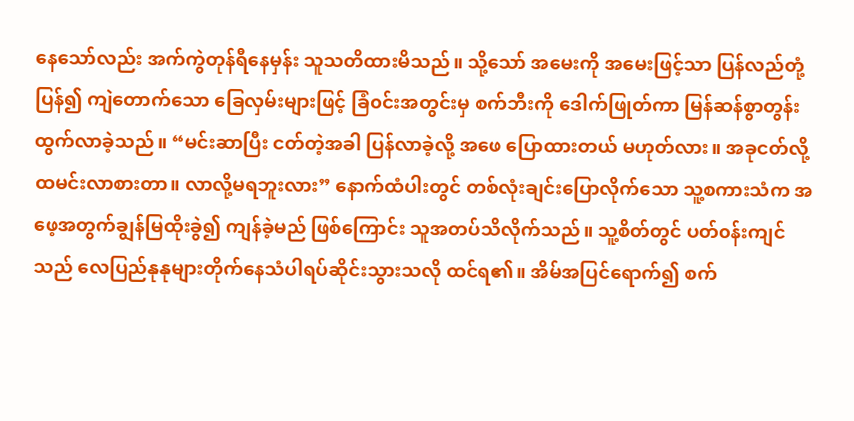နေသော်လည်း အက်ကွဲတုန်ရီနေမှန်း သူသတိထားမိသည်။ သို့သော် အမေးကို အမေးဖြင့်သာ ပြန်လည်တုံ့ပြန်၍ ကျဲတောက်သော ခြေလှမ်းများဖြင့် ခြံ၀င်းအတွင်းမှ စက်ဘီးကို ဒေါက်ဖြုတ်ကာ မြန်ဆန်စွာတွန်းထွက်လာခဲ့သည်။ “မင်းဆာပြီး ငတ်တဲ့အခါ ပြန်လာခဲ့လို့ အဖေ ပြောထားတယ် မဟုတ်လား။ အခုငတ်လို့ ထမင်းလာစားတာ။ လာလို့မရဘူးလား” နောက်ထံပါးတွင် တစ်လုံးချင်းပြောလိုက်သော သူ့စကားသံက အဖေ့အတွက်ချွန်မြထိုးခွဲ၍ ကျန်ခဲ့မည် ဖြစ်ကြောင်း သူအတပ်သိလိုက်သည်။ သူ့စိတ်တွင် ပတ်၀န်းကျင်သည် လေပြည်နုနုများတိုက်နေသံပါရပ်ဆိုင်းသွားသလို ထင်ရ၏။ အိမ်အပြင်ရောက်၍ စက်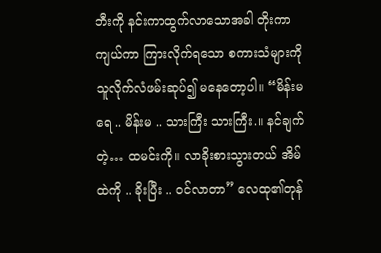ဘီးကို နင်းကာထွက်လာသောအခါ တိုးကာ ကျယ်ကာ ကြားလိုက်ရသော စကားသံများကို သူလိုက်လံဖမ်းဆုပ်၍ မနေတော့ပါ။ “မိန်းမရေ .. မိန်းမ .. သားကြီး သားကြီး.။ နင်ချက်တဲ့… ထမင်းကို။ လာခိုးစားသွားတယ် အိမ်ထဲကို .. ခိုးပြီး .. ၀င်လာတာ” လေထု၏တုန်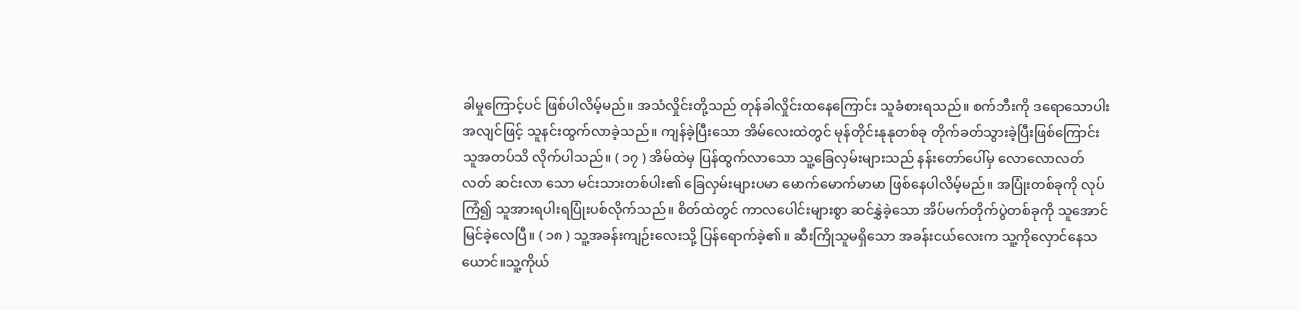ခါမှုကြောင့်ပင် ဖြစ်ပါလိမ့်မည်။ အသံလှိုင်းတို့သည် တုန်ခါလှိုင်းထနေကြောင်း သူခံစားရသည်။ စက်ဘီးကို ဒရောသောပါးအလျင်ဖြင့် သူနင်းထွက်လာခဲ့သည်။ ကျန်ခဲ့ပြီးသော အိမ်လေးထဲတွင် မုန်တိုင်းနုနုတစ်ခု တိုက်ခတ်သွားခဲ့ပြီးဖြစ်ကြောင်း သူအတပ်သိ လိုက်ပါသည်။ ( ၁၇ ) အိမ်ထဲမှ ပြန်ထွက်လာသော သူ့ခြေလှမ်းများသည် နန်းတော်ပေါ်မှ လောလောလတ်လတ် ဆင်းလာ သော မင်းသားတစ်ပါး၏ ခြေလှမ်းများပမာ မောက်မောက်မာမာ ဖြစ်နေပါလိမ့်မည်။ အပြုံးတစ်ခုကို လုပ်ကြံ၍ သူအားရပါးရပြုံးပစ်လိုက်သည်။ စိတ်ထဲတွင် ကာလပေါင်းများစွာ ဆင်နွှဲခဲ့သော အိပ်မက်တိုက်ပွဲတစ်ခုကို သူအောင်မြင်ခဲ့လေပြီ။ ( ၁၈ ) သူ့အခန်းကျဉ်းလေးသို့ ပြန်ရောက်ခဲ့၏။ ဆီးကြိုသူမရှိသော အခန်းငယ်လေးက သူ့ကိုလှောင်နေသယောင်။သူ့ကိုယ်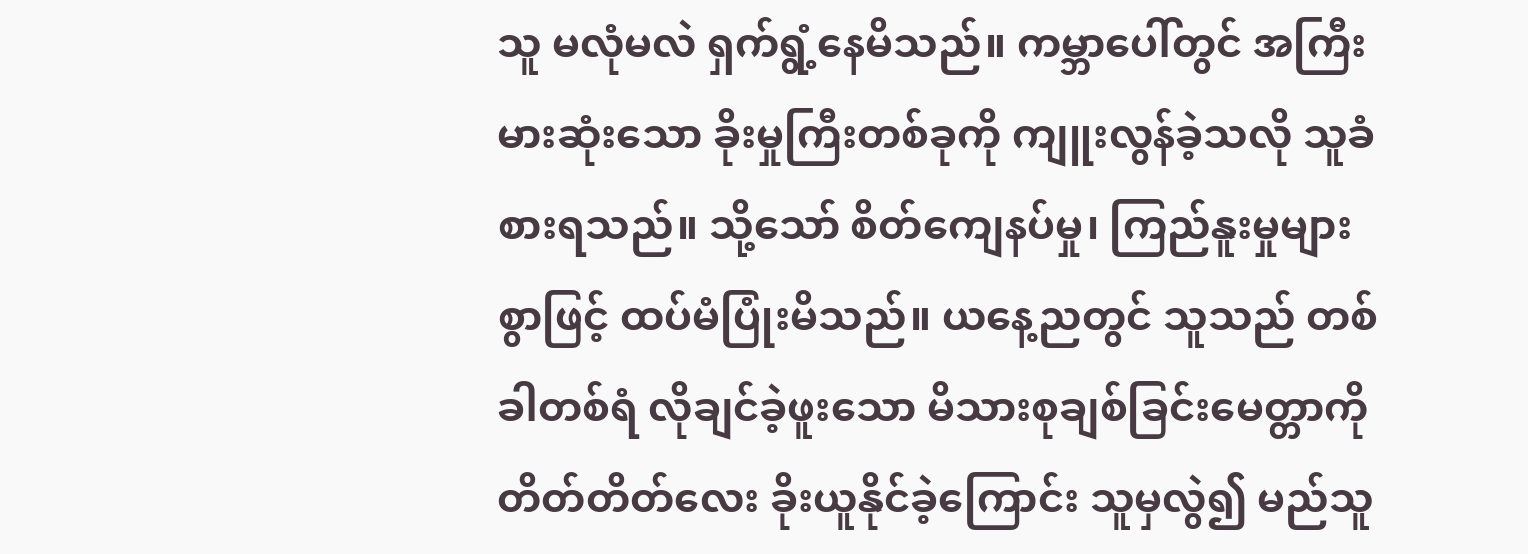သူ မလုံမလဲ ရှက်ရွံ့နေမိသည်။ ကမ္ဘာပေါ်တွင် အကြီးမားဆုံးသော ခိုးမှုကြီးတစ်ခုကို ကျူးလွန်ခဲ့သလို သူခံစားရသည်။ သို့သော် စိတ်ကျေနပ်မှု၊ ကြည်နူးမှုများစွာဖြင့် ထပ်မံပြုံးမိသည်။ ယနေ့ညတွင် သူသည် တစ်ခါတစ်ရံ လိုချင်ခဲ့ဖူးသော မိသားစုချစ်ခြင်းမေတ္တာကို တိတ်တိတ်လေး ခိုးယူနိုင်ခဲ့ကြောင်း သူမှလွဲ၍ မည်သူ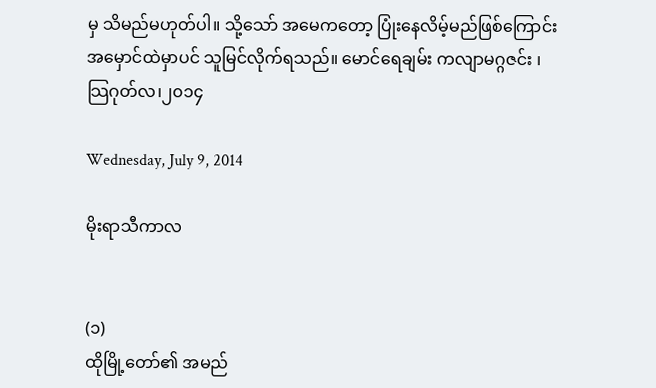မှ သိမည်မဟုတ်ပါ။ သို့သော် အမေကတော့ ပြုံးနေလိမ့်မည်ဖြစ်ကြောင်း အမှောင်ထဲမှာပင် သူမြင်လိုက်ရသည်။ မောင်ရေချမ်း ကလျာမဂ္ဂဇင်း ၊သြဂုတ်လ၊၂၀၁၄

Wednesday, July 9, 2014

မိုးရာသီကာလ


(၁)
ထိုမြို့တော်၏ အမည်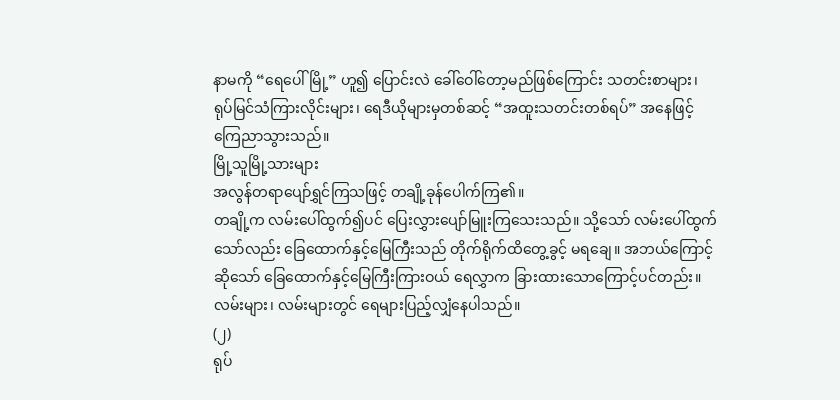နာမကို “ရေပေါ်မြို့” ဟူ၍ ပြောင်းလဲ ခေါ်ဝေါ်တော့မည်ဖြစ်ကြောင်း သတင်းစာများ၊
ရုပ်မြင်သံကြားလိုင်းများ၊ ရေဒီယိုများမှတစ်ဆင့် “အထူးသတင်းတစ်ရပ်” အနေဖြင့် ကြေညာသွားသည်။
မြို့သူမြို့သားများ
အလွန်တရာပျော်ရွှင်ကြသဖြင့် တချို့ခုန်ပေါက်ကြ၏။
တချို့က လမ်းပေါ်ထွက်၍ပင် ပြေးလွှားပျော်မြူးကြသေးသည်။ သို့သော် လမ်းပေါ်ထွက်သော်လည်း ခြေထောက်နှင့်မြေကြီးသည် တိုက်ရိုက်ထိတွေ့ခွင့် မရချေ။ အဘယ်ကြောင့်ဆိုသော် ခြေထောက်နှင့်မြေကြီးကြားဝယ် ရေလွှာက ခြားထားသောကြောင့်ပင်တည်း။
လမ်းများ၊ လမ်းများတွင် ရေများပြည့်လျှံနေပါသည်။
(၂)
ရုပ်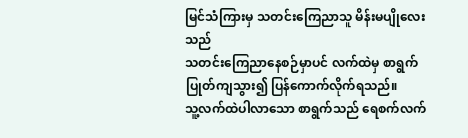မြင်သံကြားမှ သတင်းကြေညာသူ မိန်းမပျိုလေးသည်
သတင်းကြေညာနေစဉ်မှာပင် လက်ထဲမှ စာရွက်ပြုတ်ကျသွား၍ ပြန်ကောက်လိုက်ရသည်။
သူ့လက်ထဲပါလာသော စာရွက်သည် ရေစက်လက်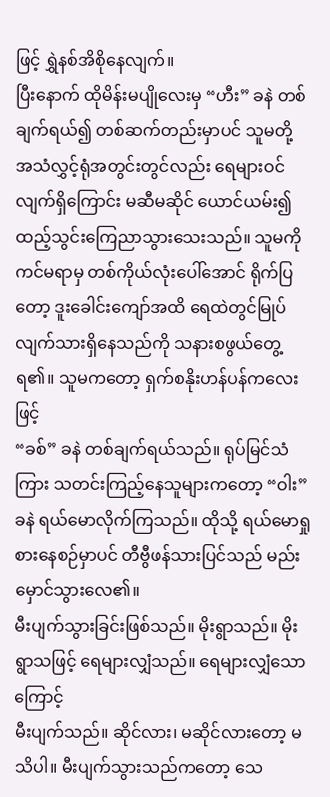ဖြင့် ရွှဲနစ်အိစိုနေလျက်။
ပြီးနောက် ထိုမိန်းမပျိုလေးမှ “ဟီး” ခနဲ တစ်ချက်ရယ်၍ တစ်ဆက်တည်းမှာပင် သူမတို့ အသံလွှင့်ရုံအတွင်းတွင်လည်း ရေများဝင်လျက်ရှိကြောင်း မဆီမဆိုင် ယောင်ယမ်း၍ ထည့်သွင်းကြေညာသွားသေးသည်။ သူမကို ကင်မရာမှ တစ်ကိုယ်လုံးပေါ်အောင် ရိုက်ပြတော့ ဒူးခေါင်းကျော်အထိ ရေထဲတွင်မြုပ်လျက်သားရှိနေသည်ကို သနားစဖွယ်တွေ့ရ၏။ သူမကတော့ ရှက်စနိုးဟန်ပန်ကလေးဖြင့်
“ခစ်” ခနဲ တစ်ချက်ရယ်သည်။ ရုပ်မြင်သံကြား သတင်းကြည့်နေသူများကတော့ “ဝါး” ခနဲ ရယ်မောလိုက်ကြသည်။ ထိုသို့ ရယ်မောရှုစားနေစဉ်မှာပင် တီဗွီဖန်သားပြင်သည် မည်းမှောင်သွားလေ၏။
မီးပျက်သွားခြင်းဖြစ်သည်။ မိုးရွာသည်။ မိုးရွာသဖြင့် ရေများလျှံသည်။ ရေများလျှံသောကြောင့်
မီးပျက်သည်။ ဆိုင်လား၊ မဆိုင်လားတော့ မသိပါ။ မီးပျက်သွားသည်ကတော့ သေ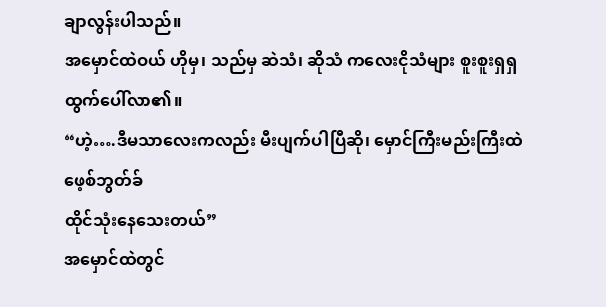ချာလွန်းပါသည်။
အမှောင်ထဲဝယ် ဟိုမှ၊ သည်မှ ဆဲသံ၊ ဆိုသံ ကလေးငိုသံများ စူးစူးရှရှ ထွက်ပေါ်လာ၏။
“ဟဲ့….ဒီမသာလေးကလည်း မီးပျက်ပါပြီဆို၊ မှောင်ကြီးမည်းကြီးထဲ
ဖေ့စ်ဘွတ်ခ်
ထိုင်သုံးနေသေးတယ်”
အမှောင်ထဲတွင်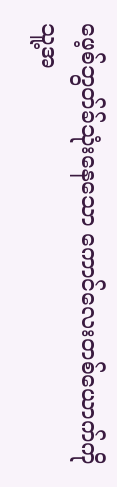ဖေ့စ်ဘွတ်ခ်သုံးနေသော ကောင်လေးတစ်ယောက်ကို သူ့အ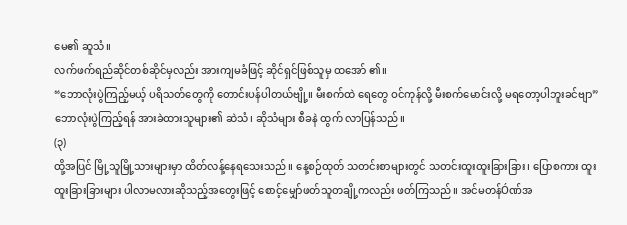မေ၏ ဆူသံ။
လက်ဖက်ရည်ဆိုင်တစ်ဆိုင်မှလည်း အားကျမခံဖြင့် ဆိုင်ရှင်ဖြစ်သူမှ ထအော် ၏။
“ဘောလုံးပွဲကြည့်မယ့် ပရိသတ်တွေကို တောင်းပန်ပါတယ်ဗျို့။ မီးစက်ထဲ ရေတွေ ဝင်ကုန်လို့ မီးစက်မောင်းလို့ မရတော့ပါဘူးခင်ဗျာ”
ဘောလုံးပွဲကြည့်ရန် အားခဲထားသူများ၏ ဆဲသံ၊ ဆိုသံများ စီခနဲ ထွက် လာပြန်သည်။
(၃)
ထို့အပြင် မြို့သူမြို့သားများမှာ ထိတ်လန့်နေရသေးသည်။ နေ့စဉ်ထုတ် သတင်းစာများတွင် သတင်းထူးထူးခြားခြား၊ ပြောစကား ထူးထူးခြားခြားများ ပါလာမလားဆိုသည့်အတွေးဖြင့် စောင့်မျှော်ဖတ်သူတချို့ကလည်း ဖတ်ကြသည်။ အင်မတန်Óဏ်အ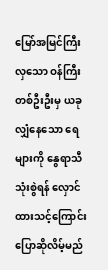မြော်အမြင်ကြီးလှသော ဝန်ကြီးတစ်ဦးဦးမှ ယခုလျှံနေသော ရေများကို နွေရာသီသုံးစွဲရန် လှောင်ထားသင့်ကြောင်း ပြောဆိုလိမ့်မည်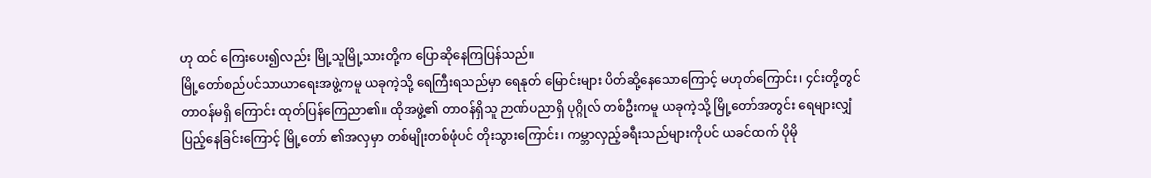ဟု ထင် ကြေးပေး၍လည်း မြို့သူမြို့သားတို့က ပြောဆိုနေကြပြန်သည်။
မြို့တော်စည်ပင်သာယာရေးအဖွဲ့ကမူ ယခုကဲ့သို့ ရေကြီးရသည်မှာ ရေနုတ် မြောင်းများ ပိတ်ဆို့နေသောကြောင့် မဟုတ်ကြောင်း၊ ၄င်းတို့တွင် တာဝန်မရှိ ကြောင်း ထုတ်ပြန်ကြေညာ၏။ ထိုအဖွဲ့၏ တာဝန်ရှိသူ ဉာဏ်ပညာရှိ ပုဂ္ဂိုလ် တစ်ဦးကမူ ယခုကဲ့သို့ မြို့တော်အတွင်း ရေများလျှံပြည့်နေခြင်းကြောင့် မြို့တော် ၏အလှမှာ တစ်မျိုးတစ်ဖုံပင် တိုးသွားကြောင်း၊ ကမ္ဘာလှည့်ခရီးသည်များကိုပင် ယခင်ထက် ပိုမို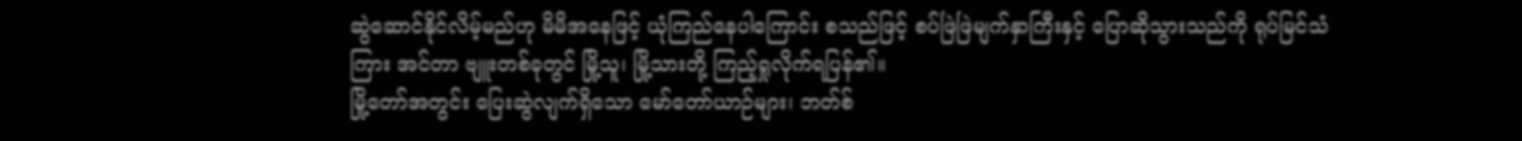ဆွဲဆောင်နိုင်လိမ့်မည်ဟု မိမိအနေဖြင့် ယုံကြည်နေပါကြောင်း စသည်ဖြင့် စပ်ဖြဲဖြဲမျက်နှာကြီးနှင့် ပြောဆိုသွားသည်ကို ရုပ်မြင်သံကြား အင်တာ ဗျူးတစ်ခုတွင် မြို့သူ၊ မြို့သားတို့ ကြည့်ရှုလိုက်ရပြန်၏။
မြို့တော်အတွင်း ပြေးဆွဲလျက်ရှိသော မော်တော်ယာဉ်များ၊ ဘတ်စ်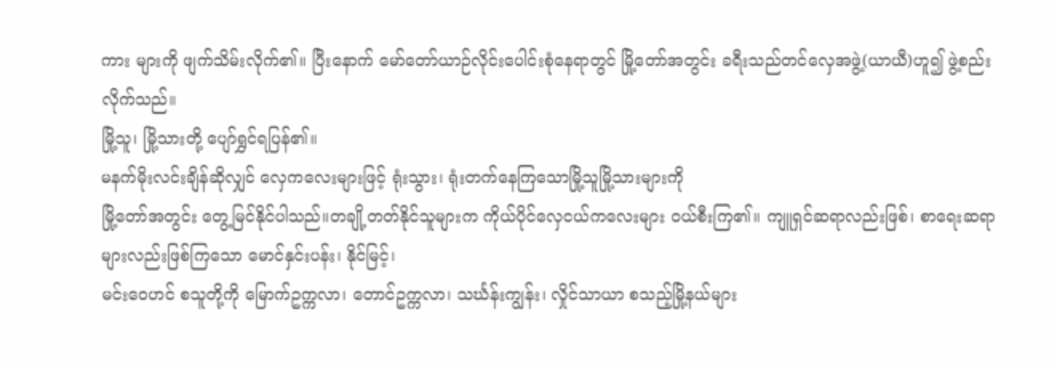ကား များကို ဖျက်သိမ်းလိုက်၏။ ပြီးနောက် မော်တော်ယာဉ်လိုင်းပေါင်းစုံနေရာတွင် မြို့တော်အတွင်း ခရီးသည်တင်လှေအဖွဲ့(ယာယီ)ဟူ၍ ဖွဲ့စည်းလိုက်သည်။
မြို့သူ၊ မြို့သားတို့ ပျော်ရွှင်ရပြန်၏။
မနက်မိုးလင်းချိန်ဆိုလျှင် လှေကလေးများဖြင့် ရုံးသွား၊ ရုံးတက်နေကြသောမြို့သူမြို့သားများကို
မြို့တော်အတွင်း တွေ့မြင်နိုင်ပါသည်။တချို့တတ်နိုင်သူများက ကိုယ်ပိုင်လှေငယ်ကလေးများ ဝယ်စီးကြ၏။ ကျူရှင်ဆရာလည်းဖြစ်၊ စာရေးဆရာများလည်းဖြစ်ကြသော မောင်နှင်းပန်း၊ နိုင်မြင့်၊
မင်းဝေဟင် စသူတို့ကို မြောက်ဥက္ကလာ၊ တောင်ဥက္ကလာ၊ သင်္ဃန်းကျွန်း၊ လှိုင်သာယာ စသည့်မြို့နယ်များ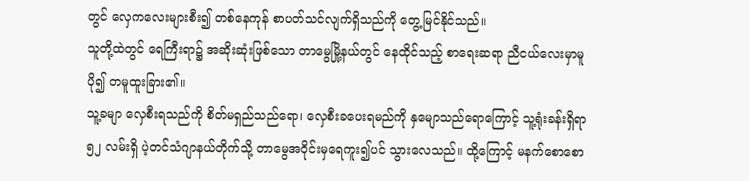တွင် လှေကလေးများစီး၍ တစ်နေကုန် စာပတ်သင်လျက်ရှိသည်ကို တွေ့မြင်နိုင်သည်။
သူတို့ထဲတွင် ရေကြီးရာ၌ အဆိုးဆုံးဖြစ်သော တာမွေမြို့နယ်တွင် နေထိုင်သည့် စာရေးဆရာ ညီငယ်လေးမှာမူ
ပို၍ တမူထူးခြား၏။
သူ့ခမျာ လှေစီးရသည်ကို စိတ်မရှည်သည်ရော၊ လှေစီးခပေးရမည်ကို နှမျောသည်ရောကြောင့် သူ့ရုံးခန်းရှိရာ ၅၂ လမ်းရှိ ပဲ့တင်သံဂျာနယ်တိုက်သို့ တာမွေအဝိုင်းမှရေကူး၍ပင် သွားလေသည်။ ထို့ကြောင့် မနက်စောစော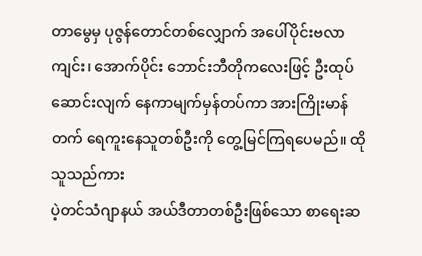တာမွေမှ ပုဇွန်တောင်တစ်လျှောက် အပေါ်ပိုင်းဗလာကျင်း၊ အောက်ပိုင်း ဘောင်းဘီတိုကလေးဖြင့် ဦးထုပ်ဆောင်းလျက် နေကာမျက်မှန်တပ်ကာ အားကြိုးမာန်တက် ရေကူးနေသူတစ်ဦးကို တွေ့မြင်ကြရပေမည်။ ထိုသူသည်ကား
ပဲ့တင်သံဂျာနယ် အယ်ဒီတာတစ်ဦးဖြစ်သော စာရေးဆ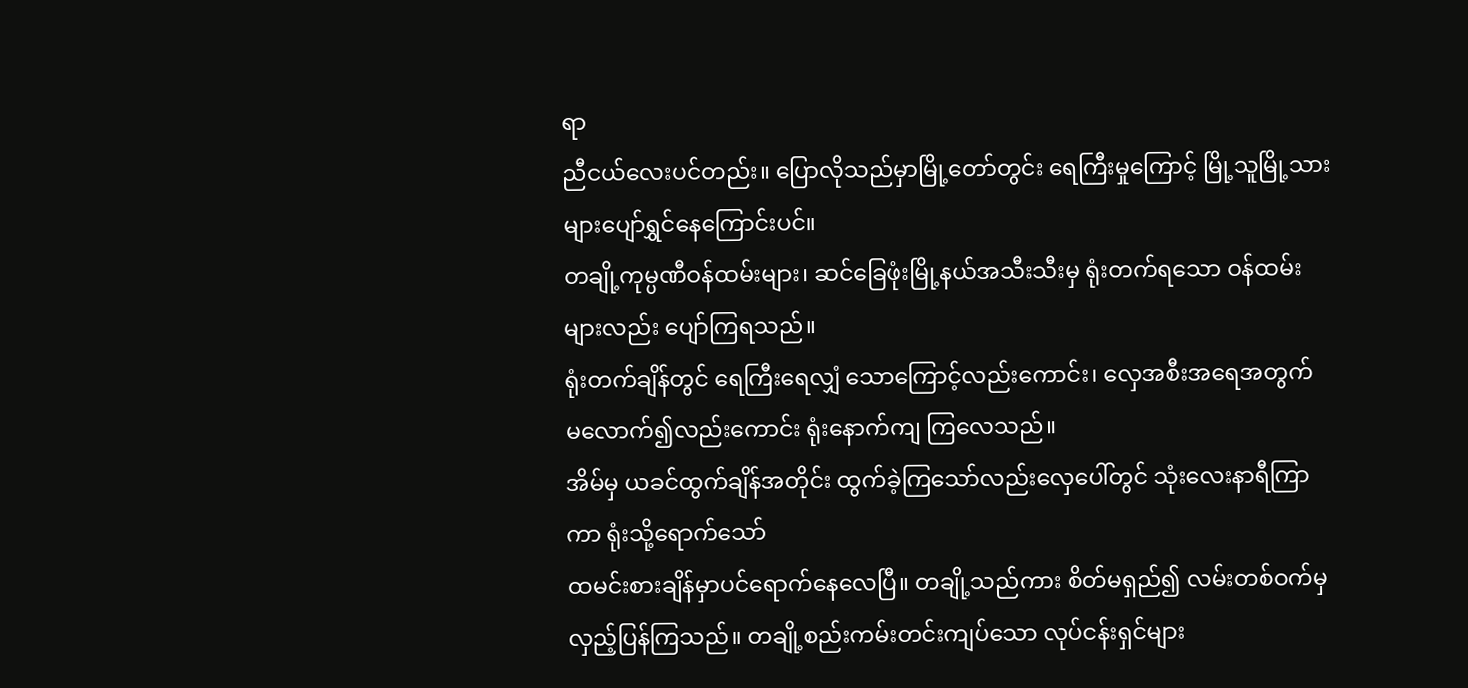ရာ
ညီငယ်လေးပင်တည်း။ ပြောလိုသည်မှာမြို့တော်တွင်း ရေကြီးမှုကြောင့် မြို့သူမြို့သားများပျော်ရွှင်နေကြောင်းပင်။
တချို့ကုမ္ပဏီဝန်ထမ်းများ၊ ဆင်ခြေဖုံးမြို့နယ်အသီးသီးမှ ရုံးတက်ရသော ဝန်ထမ်းများလည်း ပျော်ကြရသည်။
ရုံးတက်ချိန်တွင် ရေကြီးရေလျှံ သောကြောင့်လည်းကောင်း၊ လှေအစီးအရေအတွက်
မလောက်၍လည်းကောင်း ရုံးနောက်ကျ ကြလေသည်။
အိမ်မှ ယခင်ထွက်ချိန်အတိုင်း ထွက်ခဲ့ကြသော်လည်းလှေပေါ်တွင် သုံးလေးနာရီကြာကာ ရုံးသို့ရောက်သော်
ထမင်းစားချိန်မှာပင်ရောက်နေလေပြီ။ တချို့သည်ကား စိတ်မရှည်၍ လမ်းတစ်ဝက်မှ လှည့်ပြန်ကြသည်။ တချို့စည်းကမ်းတင်းကျပ်သော လုပ်ငန်းရှင်များ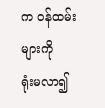က ဝန်ထမ်းများကို
ရုံးမလာ၍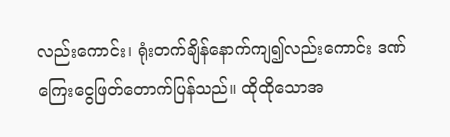လည်းကောင်း၊ ရုံးတက်ချိန်နောက်ကျ၍လည်းကောင်း ဒဏ်ကြေးငွေဖြတ်တောက်ပြန်သည်။ ထိုထိုသောအ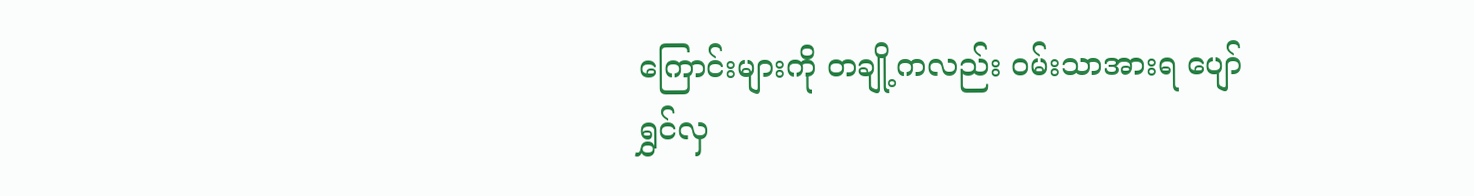ကြောင်းများကို တချို့ကလည်း ဝမ်းသာအားရ ပျော်ရွှင်လှ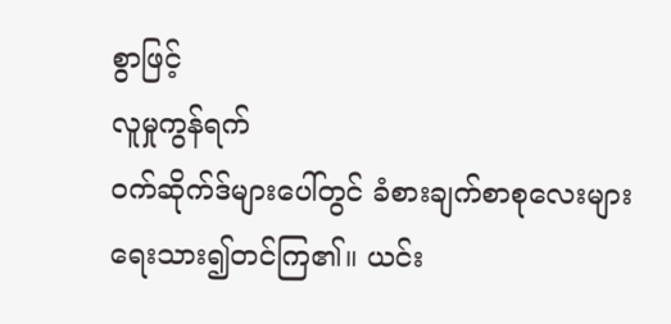စွာဖြင့်
လူမှုကွန်ရက်
ဝက်ဆိုက်ဒ်များပေါ်တွင် ခံစားချက်စာစုလေးများ ရေးသား၍တင်ကြ၏။ ယင်း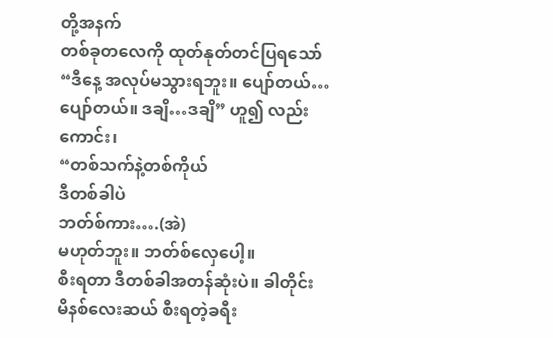တို့အနက်
တစ်ခုတလေကို ထုတ်နုတ်တင်ပြရသော်
“ဒီနေ့ အလုပ်မသွားရဘူး။ ပျော်တယ်…ပျော်တယ်။ ဒချိ…ဒချိ” ဟူ၍ လည်းကောင်း၊
“တစ်သက်နဲ့တစ်ကိုယ်
ဒီတစ်ခါပဲ
ဘတ်စ်ကား….(အဲ)
မဟုတ်ဘူး။ ဘတ်စ်လှေပေါ့။
စီးရတာ ဒီတစ်ခါအတန်ဆုံးပဲ။ ခါတိုင်း မိနစ်လေးဆယ် စီးရတဲ့ခရီး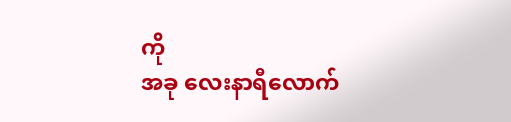ကို
အခု လေးနာရီလောက်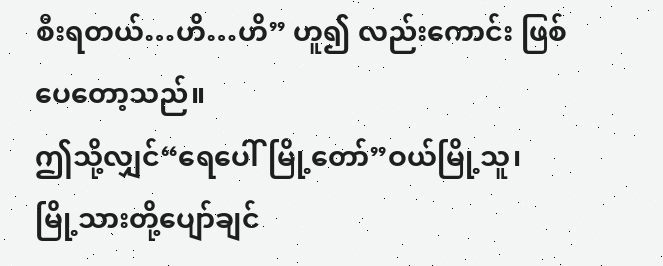စီးရတယ်…ဟိ…ဟိ” ဟူ၍ လည်းကောင်း ဖြစ်ပေတော့သည်။
ဤသို့လျှင်“ရေပေါ်မြို့တော်”ဝယ်မြို့သူ၊ မြို့သားတို့ပျော်ချင်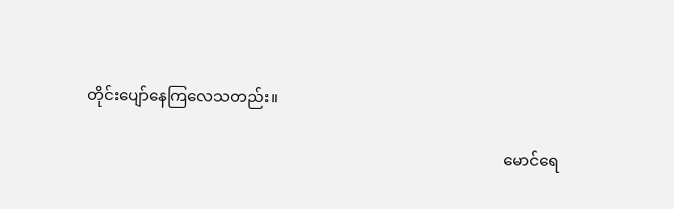တိုင်းပျော်နေကြလေသတည်း။

                                                                                                           မောင်ရေ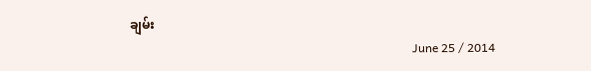ချမ်း
                                                                                              June 25 / 2014